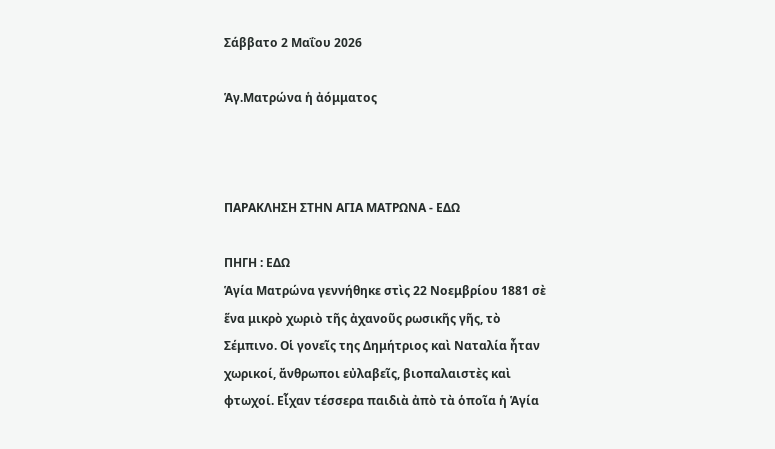Σάββατο 2 Μαΐου 2026

Ἁγ.Ματρώνα ἡ ἀόμματος



ΠΑΡΑΚΛΗΣΗ ΣΤΗΝ ΑΓΙΑ ΜΑΤΡΩΝΑ - ΕΔΩ

ΠΗΓΗ : ΕΔΩ
Ἁγία Ματρώνα γεννήθηκε στὶς 22 Νοεμβρίου 1881 σὲ ἕνα μικρὸ χωριὸ τῆς ἀχανοῦς ρωσικῆς γῆς, τὸ Σέμπινο. Οἱ γονεῖς της Δημήτριος καὶ Ναταλία ἦταν χωρικοί, ἄνθρωποι εὐλαβεῖς, βιοπαλαιστὲς καὶ φτωχοί. Εἶχαν τέσσερα παιδιὰ ἀπὸ τὰ ὁποῖα ἡ Ἁγία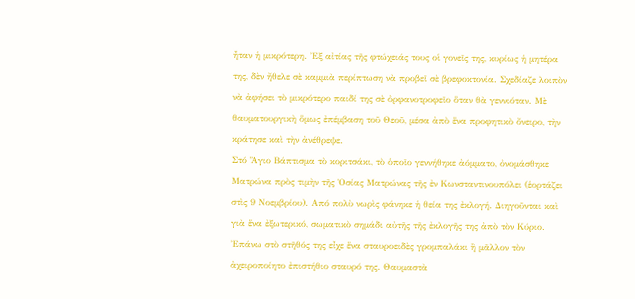ἦταν ἡ μικρότερη. Ἐξ αἰτίας τῆς φτώχειάς τους οἱ γονεῖς της, κυρίως ἡ μητέρα της, δὲν ἤθελε σὲ καμμιὰ περίπτωση νὰ προβεῖ σὲ βρεφοκτονία. Σχεδίαζε λοιπὸν νὰ ἀφήσει τὸ μικρότερο παιδί της σὲ ὀρφανοτροφεῖο ὅταν θὰ γεννιόταν. Μὲ θαυματουργικὴ ὅμως ἐπέμβαση τοῦ Θεοῦ, μέσα ἀπὸ ἕνα προφητικὸ ὄνειρο, τὴν κράτησε καὶ τὴν ἀνέθρεψε.
Στό Ἅγιο Βάπτισμα τὸ κοριτσάκι, τὸ ὁποῖο γεννήθηκε ἀόμματο, ὀνομάσθηκε Ματρώνα πρὸς τιμὴν τῆς Ὁσίας Ματρώνας τῆς ἐν Κωνσταντινουπόλει (ἑορτάζει στὶς 9 Νοεμβρίου). Από πολὺ νωρὶς φάνηκε ἡ θεία της ἐκλογή. Διηγοῦνται καὶ γιὰ ἕνα ἐξωτερικό, σωματικὸ σημάδι αὐτῆς τῆς ἐκλογῆς της ἀπὸ τὸν Κύριο. Ἐπάνω στὸ στῆθός της εἶχε ἕνα σταυροειδὲς γρομπαλάκι ἢ μᾶλλον τὸν ἀχειροποίητο ἐπιστήθιο σταυρό της. Θαυμαστὰ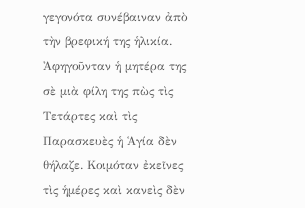γεγονότα συνέβαιναν ἀπὸ τὴν βρεφική της ἡλικία. Ἀφηγοῦνταν ἡ μητέρα της σὲ μιὰ φίλη της πὼς τὶς Τετάρτες καὶ τὶς Παρασκευὲς ἡ Ἁγία δὲν θήλαζε. Κοιμόταν ἐκεῖνες τὶς ἡμέρες καὶ κανεὶς δὲν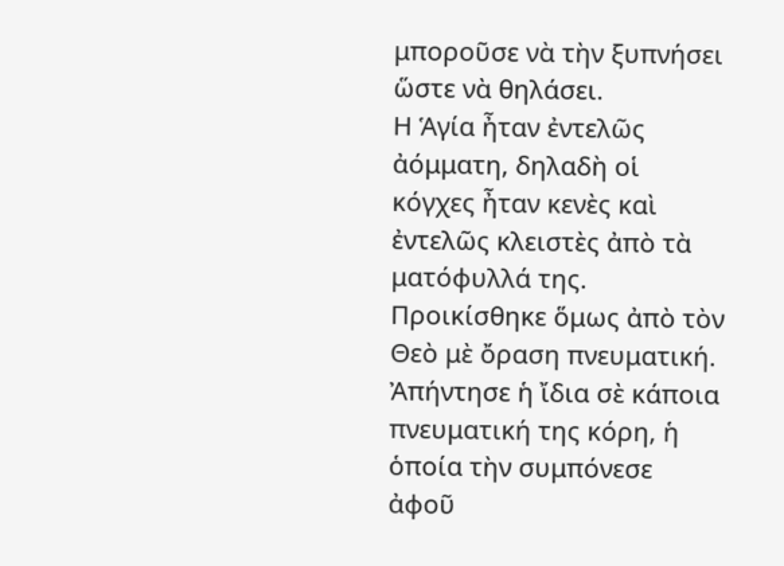μποροῦσε νὰ τὴν ξυπνήσει ὥστε νὰ θηλάσει.
Η Ἁγία ἦταν ἐντελῶς ἀόμματη, δηλαδὴ οἱ κόγχες ἦταν κενὲς καὶ ἐντελῶς κλειστὲς ἀπὸ τὰ ματόφυλλά της. Προικίσθηκε ὅμως ἀπὸ τὸν Θεὸ μὲ ὄραση πνευματική. Ἀπήντησε ἡ ἴδια σὲ κάποια πνευματική της κόρη, ἡ ὁποία τὴν συμπόνεσε ἀφοῦ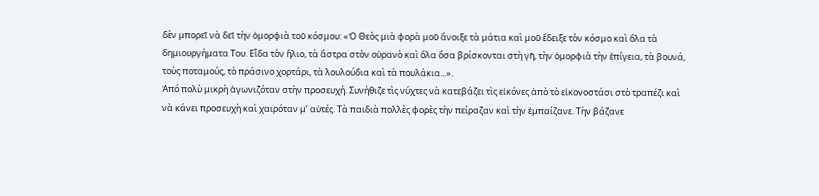δὲν μπορεῖ νὰ δεῖ τὴν ὀμορφιὰ τοῦ κόσμου: «Ὁ Θεὸς μιὰ φορὰ μοῦ ἄνοιξε τὰ μάτια καὶ μοῦ ἔδειξε τὸν κόσμο καὶ ὅλα τὰ δημιουργήματα Του. Εἶδα τὸν ἥλιο, τὰ ἄστρα στὸν οὐρανὸ καὶ ὅλα ὅσα βρίσκονται στὴ γῆ, τὴν ὀμορφιὰ τὴν ἐπίγεια, τὰ βουνά, τοὺς ποταμούς, τὸ πράσινο χορτάρι, τὰ λουλούδια καὶ τὰ πουλάκια...».
Ἀπό πολὺ μικρὴ ἀγωνιζόταν στὴν προσευχή. Συνήθιζε τὶς νύχτες νὰ κατεβάζει τὶς εἰκόνες ἀπὸ τὸ εἰκονοστάσι στὸ τραπέζι καὶ νὰ κάνει προσευχὴ καὶ χαιρόταν μ’ αὐτές. Τὰ παιδιὰ πολλὲς φορὲς τὴν πείραζαν καὶ τὴν ἐμπαίζανε. Τὴν βάζανε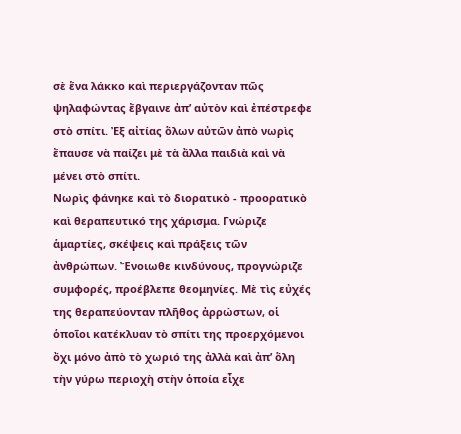σὲ ἕνα λάκκο καὶ περιεργάζονταν πῶς ψηλαφώντας ἔβγαινε ἀπ’ αὐτὸν καὶ ἐπέστρεφε στὸ σπίτι. Ἐξ αἰτίας ὅλων αὐτῶν ἀπὸ νωρὶς ἔπαυσε νὰ παίζει μὲ τὰ ἄλλα παιδιὰ καὶ νὰ μένει στὸ σπίτι.
Νωρὶς φάνηκε καὶ τὸ διορατικὸ - προορατικὸ καὶ θεραπευτικό της χάρισμα. Γνώριζε ἁμαρτίες, σκέψεις καὶ πράξεις τῶν ἀνθρώπων. Ἔνοιωθε κινδύνους, προγνώριζε συμφορές, προέβλεπε θεομηνίες. Μὲ τὶς εὐχές της θεραπεύονταν πλῆθος ἀρρώστων, οἱ ὁποῖοι κατέκλυαν τὸ σπίτι της προερχόμενοι ὄχι μόνο ἀπὸ τὸ χωριό της ἀλλὰ καὶ ἀπ’ ὅλη τὴν γύρω περιοχὴ στὴν ὁποία εἶχε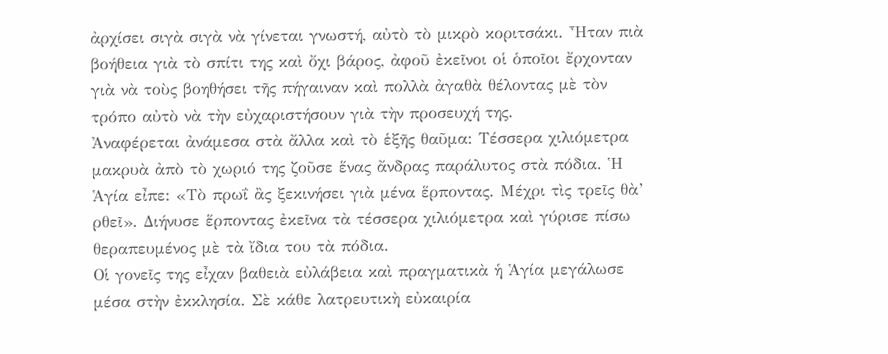ἀρχίσει σιγὰ σιγὰ νὰ γίνεται γνωστή, αὐτὸ τὸ μικρὸ κοριτσάκι. Ἦταν πιὰ βοήθεια γιὰ τὸ σπίτι της καὶ ὄχι βάρος, ἀφοῦ ἐκεῖνοι οἱ ὁποῖοι ἔρχονταν γιὰ νὰ τοὺς βοηθήσει τῆς πήγαιναν καὶ πολλὰ ἀγαθὰ θέλοντας μὲ τὸν τρόπο αὐτὸ νὰ τὴν εὐχαριστήσουν γιὰ τὴν προσευχή της.
Ἀναφέρεται ἀνάμεσα στὰ ἄλλα καὶ τὸ ἑξῆς θαῦμα: Τέσσερα χιλιόμετρα μακρυὰ ἀπὸ τὸ χωριό της ζοῦσε ἕνας ἄνδρας παράλυτος στὰ πόδια. Ἡ Ἁγία εἶπε: «Τὸ πρωΐ ἂς ξεκινήσει γιὰ μένα ἕρποντας. Μέχρι τὶς τρεῖς θὰ’ ρθεῖ». Διήνυσε ἕρποντας ἐκεῖνα τὰ τέσσερα χιλιόμετρα καὶ γύρισε πίσω θεραπευμένος μὲ τὰ ἴδια του τὰ πόδια.
Οἱ γονεῖς της εἶχαν βαθειὰ εὐλάβεια καὶ πραγματικὰ ἡ Ἁγία μεγάλωσε μέσα στὴν ἐκκλησία. Σὲ κάθε λατρευτικὴ εὐκαιρία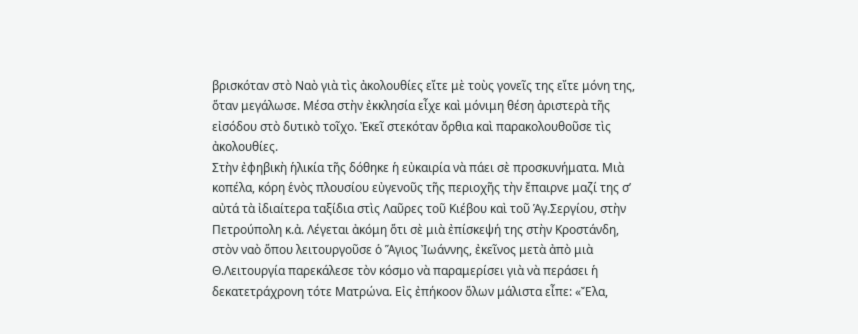βρισκόταν στὸ Ναὸ γιὰ τὶς ἀκολουθίες εἴτε μὲ τοὺς γονεῖς της εἴτε μόνη της, ὅταν μεγάλωσε. Μέσα στὴν ἐκκλησία εἶχε καὶ μόνιμη θέση ἀριστερὰ τῆς εἰσόδου στὸ δυτικὸ τοῖχο. Ἐκεῖ στεκόταν ὄρθια καὶ παρακολουθοῦσε τὶς ἀκολουθίες.
Στὴν ἐφηβικὴ ἡλικία τῆς δόθηκε ἡ εὐκαιρία νὰ πάει σὲ προσκυνήματα. Μιὰ κοπέλα, κόρη ἑνὸς πλουσίου εὐγενοῦς τῆς περιοχῆς τὴν ἔπαιρνε μαζί της σ’ αὐτά τὰ ἰδιαίτερα ταξίδια στὶς Λαῦρες τοῦ Κιέβου καὶ τοῦ Ἁγ.Σεργίου, στὴν Πετρούπολη κ.ἀ. Λέγεται ἀκόμη ὅτι σὲ μιὰ ἐπίσκεψή της στὴν Κροστάνδη, στὸν ναὸ ὅπου λειτουργοῦσε ὁ Ἅγιος Ἰωάννης, ἐκεῖνος μετὰ ἀπὸ μιὰ Θ.Λειτουργία παρεκάλεσε τὸν κόσμο νὰ παραμερίσει γιὰ νὰ περάσει ἡ δεκατετράχρονη τότε Ματρώνα. Εἰς ἐπήκοον ὅλων μάλιστα εἶπε: «Ἔλα,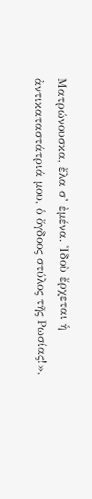Ματρώνουσκα, ἔλα σ’ ἐμένα. Ἰδοὺ ἔρχεται ἡ ἀντικαταστάτριά μου, ὁ ὄγδοος στύλος τῆς Ρωσίας!»,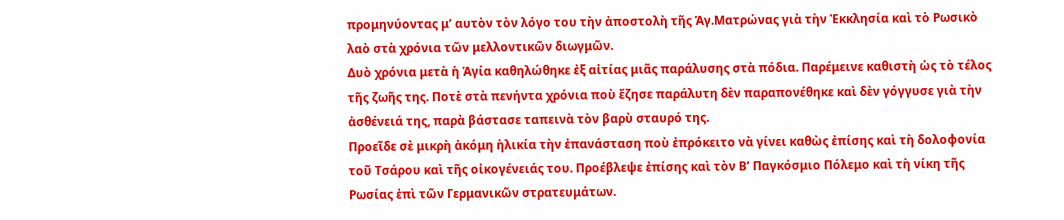προμηνύοντας μ’ αυτὸν τὸν λόγο του τὴν ἀποστολὴ τῆς Ἁγ.Ματρώνας γιὰ τὴν Ἐκκλησία καὶ τὸ Ρωσικὸ λαὸ στὰ χρόνια τῶν μελλοντικῶν διωγμῶν.
Δυὸ χρόνια μετὰ ἡ Ἁγία καθηλώθηκε ἐξ αἰτίας μιᾶς παράλυσης στὰ πόδια. Παρέμεινε καθιστὴ ὡς τὸ τέλος τῆς ζωῆς της. Ποτὲ στὰ πενήντα χρόνια ποὺ ἔζησε παράλυτη δὲν παραπονέθηκε καὶ δὲν γόγγυσε γιὰ τὴν ἀσθένειά της, παρὰ βάστασε ταπεινὰ τὸν βαρὺ σταυρό της.
Προεῖδε σὲ μικρὴ ἀκόμη ἡλικία τὴν ἐπανάσταση ποὺ ἐπρόκειτο νὰ γίνει καθὼς ἐπίσης καὶ τὴ δολοφονία τοῦ Τσάρου καὶ τῆς οἰκογένειάς του. Προέβλεψε ἐπίσης καὶ τὸν Β’ Παγκόσμιο Πόλεμο καὶ τὴ νίκη τῆς Ρωσίας ἐπὶ τῶν Γερμανικῶν στρατευμάτων.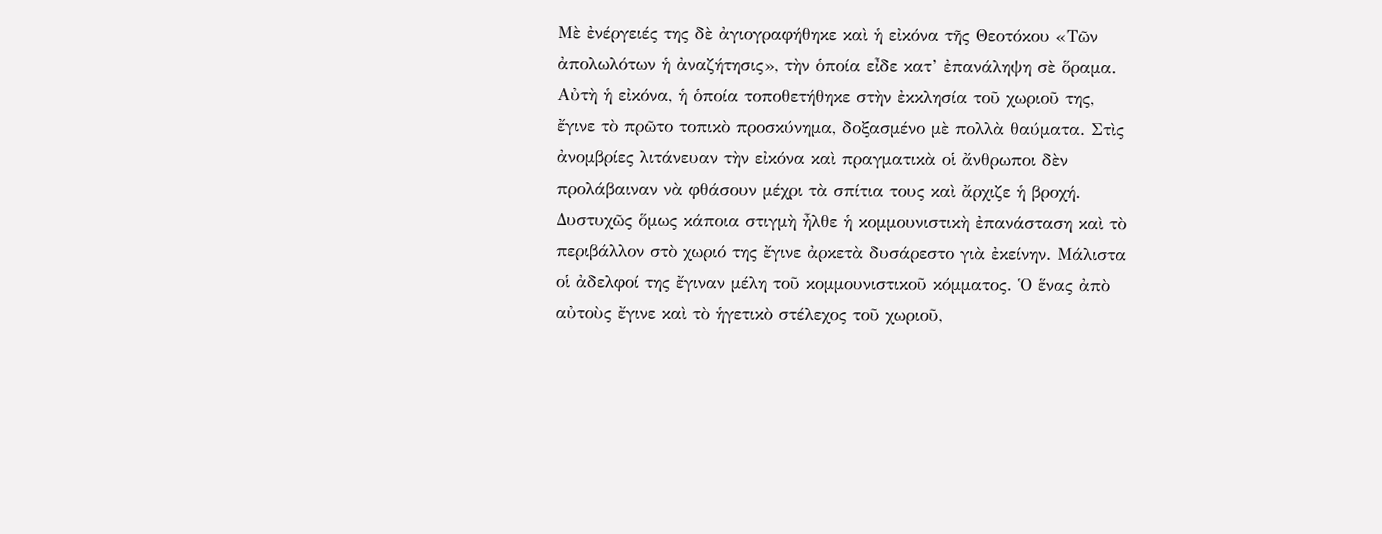Μὲ ἐνέργειές της δὲ ἀγιογραφήθηκε καὶ ἡ εἰκόνα τῆς Θεοτόκου «Τῶν ἀπολωλότων ἡ ἀναζήτησις», τὴν ὁποία εἶδε κατ’ ἐπανάληψη σὲ ὅραμα. Αὐτὴ ἡ εἰκόνα, ἡ ὁποία τοποθετήθηκε στὴν ἐκκλησία τοῦ χωριοῦ της, ἔγινε τὸ πρῶτο τοπικὸ προσκύνημα, δοξασμένο μὲ πολλὰ θαύματα. Στὶς ἀνομβρίες λιτάνευαν τὴν εἰκόνα καὶ πραγματικὰ οἱ ἄνθρωποι δὲν προλάβαιναν νὰ φθάσουν μέχρι τὰ σπίτια τους καὶ ἄρχιζε ἡ βροχή.
Δυστυχῶς ὅμως κάποια στιγμὴ ἦλθε ἡ κομμουνιστικὴ ἐπανάσταση καὶ τὸ περιβάλλον στὸ χωριό της ἔγινε ἀρκετὰ δυσάρεστο γιὰ ἐκείνην. Μάλιστα οἱ ἀδελφοί της ἔγιναν μέλη τοῦ κομμουνιστικοῦ κόμματος. Ὁ ἕνας ἀπὸ αὐτοὺς ἔγινε καὶ τὸ ἡγετικὸ στέλεχος τοῦ χωριοῦ,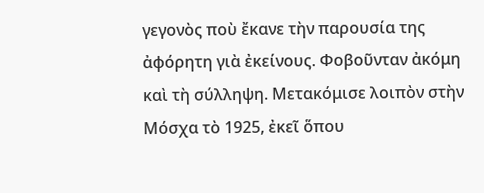γεγονὸς ποὺ ἔκανε τὴν παρουσία της ἀφόρητη γιὰ ἐκείνους. Φοβοῦνταν ἀκόμη καὶ τὴ σύλληψη. Μετακόμισε λοιπὸν στὴν Μόσχα τὸ 1925, ἐκεῖ ὅπου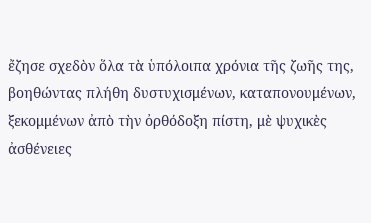ἔζησε σχεδὸν ὅλα τὰ ὑπόλοιπα χρόνια τῆς ζωῆς της, βοηθώντας πλήθη δυστυχισμένων, καταπονουμένων, ξεκομμένων ἀπὸ τὴν ὀρθόδοξη πίστη, μὲ ψυχικὲς ἀσθένειες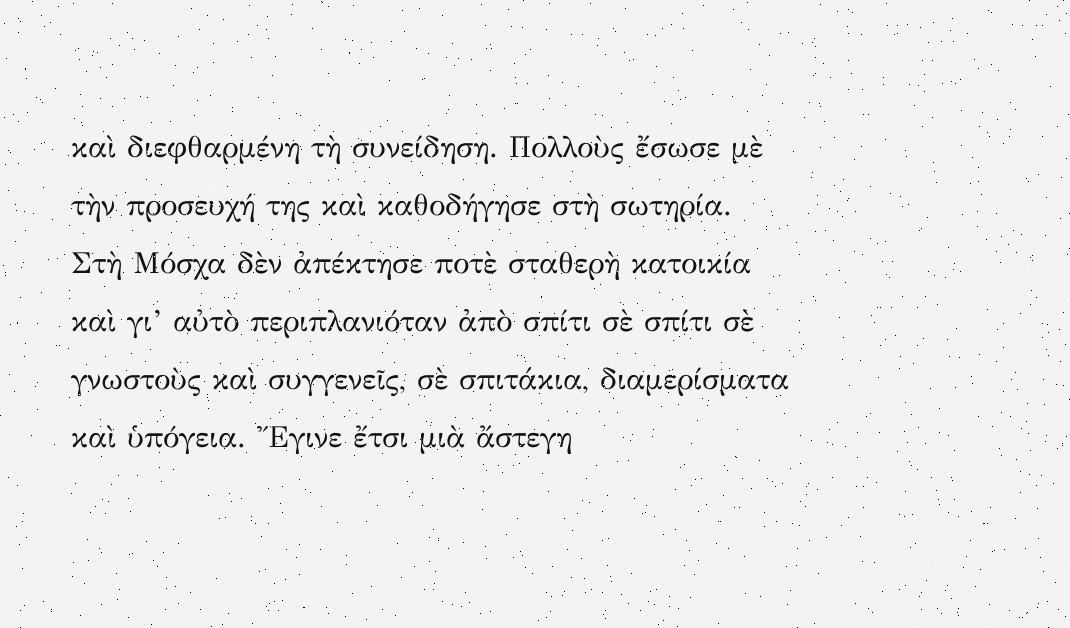καὶ διεφθαρμένη τὴ συνείδηση. Πολλοὺς ἔσωσε μὲ τὴν προσευχή της καὶ καθοδήγησε στὴ σωτηρία.
Στὴ Μόσχα δὲν ἀπέκτησε ποτὲ σταθερὴ κατοικία καὶ γι’ αὐτὸ περιπλανιόταν ἀπὸ σπίτι σὲ σπίτι σὲ γνωστοὺς καὶ συγγενεῖς, σὲ σπιτάκια, διαμερίσματα καὶ ὑπόγεια. Ἔγινε ἔτσι μιὰ ἄστεγη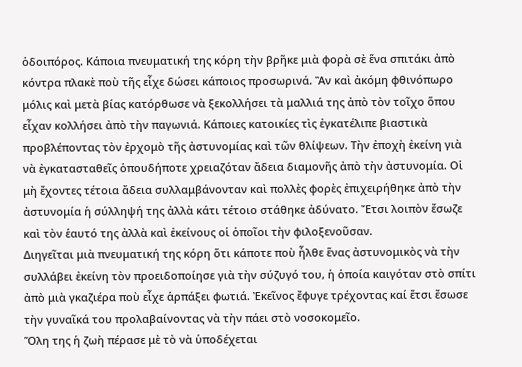ὁδοιπόρος. Κάποια πνευματική της κόρη τὴν βρῆκε μιὰ φορὰ σὲ ἕνα σπιτάκι ἀπὸ κόντρα πλακὲ ποὺ τῆς εἶχε δώσει κάποιος προσωρινά. Ἂν καὶ ἀκόμη φθινόπωρο μόλις καὶ μετὰ βίας κατόρθωσε νὰ ξεκολλήσει τὰ μαλλιά της ἀπὸ τὸν τοῖχο ὅπου εἶχαν κολλήσει ἀπὸ τὴν παγωνιά. Κάποιες κατοικίες τὶς ἐγκατέλιπε βιαστικὰ προβλέποντας τὸν ἐρχομὸ τῆς ἀστυνομίας καὶ τῶν θλίψεων. Τὴν ἐποχὴ ἐκείνη γιὰ νὰ ἐγκατασταθεῖς ὁπουδήποτε χρειαζόταν ἄδεια διαμονῆς ἀπὸ τὴν ἀστυνομία. Οἱ μὴ ἔχοντες τέτοια ἄδεια συλλαμβάνονταν καὶ πολλὲς φορὲς ἐπιχειρήθηκε ἀπὸ τὴν ἀστυνομία ἡ σύλληψή της ἀλλὰ κάτι τέτοιο στάθηκε ἀδύνατο. Ἔτσι λοιπὸν ἔσωζε καὶ τὸν ἑαυτό της ἀλλὰ καὶ ἐκείνους οἱ ὁποῖοι τὴν φιλοξενοῦσαν.
Διηγεῖται μιὰ πνευματική της κόρη ὅτι κάποτε ποὺ ἦλθε ἕνας ἀστυνομικὸς νὰ τὴν συλλάβει ἐκείνη τὸν προειδοποίησε γιὰ τὴν σύζυγό του, ἡ ὁποία καιγόταν στὸ σπίτι ἀπὸ μιὰ γκαζιέρα ποὺ εἶχε ἁρπάξει φωτιά. Ἐκεῖνος ἔφυγε τρέχοντας καί ἔτσι ἔσωσε τὴν γυναῖκά του προλαβαίνοντας νὰ τὴν πάει στὸ νοσοκομεῖο.
Ὅλη της ἡ ζωὴ πέρασε μὲ τὸ νὰ ὑποδέχεται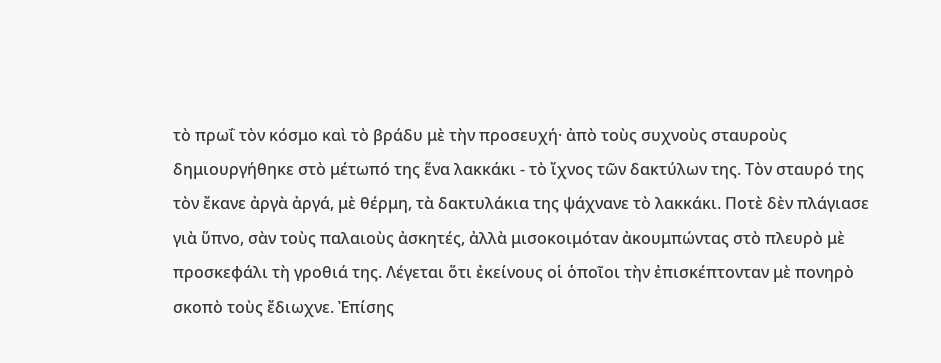τὸ πρωΐ τὸν κόσμο καὶ τὸ βράδυ μὲ τὴν προσευχή· ἀπὸ τοὺς συχνοὺς σταυροὺς δημιουργήθηκε στὸ μέτωπό της ἕνα λακκάκι - τὸ ἴχνος τῶν δακτύλων της. Τὸν σταυρό της τὸν ἔκανε ἀργὰ ἀργά, μὲ θέρμη, τὰ δακτυλάκια της ψάχνανε τὸ λακκάκι. Ποτὲ δὲν πλάγιασε γιὰ ὕπνο, σὰν τοὺς παλαιοὺς ἀσκητές, ἀλλὰ μισοκοιμόταν ἀκουμπώντας στὸ πλευρὸ μὲ προσκεφάλι τὴ γροθιά της. Λέγεται ὅτι ἐκείνους οἱ ὁποῖοι τὴν ἐπισκέπτονταν μὲ πονηρὸ σκοπὸ τοὺς ἔδιωχνε. Ἐπίσης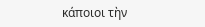κάποιοι τὴν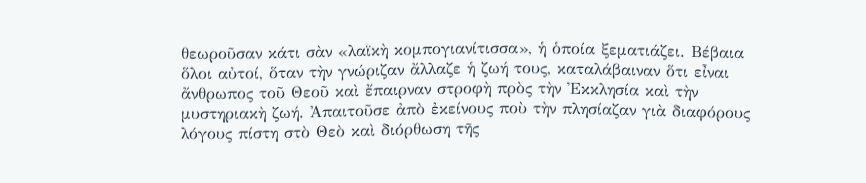θεωροῦσαν κάτι σὰν «λαϊκὴ κομπογιανίτισσα», ἡ ὁποία ξεματιάζει. Βέβαια ὅλοι αὐτοί, ὅταν τὴν γνώριζαν ἄλλαζε ἡ ζωή τους, καταλάβαιναν ὅτι εἶναι ἄνθρωπος τοῦ Θεοῦ καὶ ἔπαιρναν στροφὴ πρὸς τὴν Ἐκκλησία καὶ τὴν μυστηριακὴ ζωή. Ἀπαιτοῦσε ἀπὸ ἐκείνους ποὺ τὴν πλησίαζαν γιὰ διαφόρους λόγους πίστη στὸ Θεὸ καὶ διόρθωση τῆς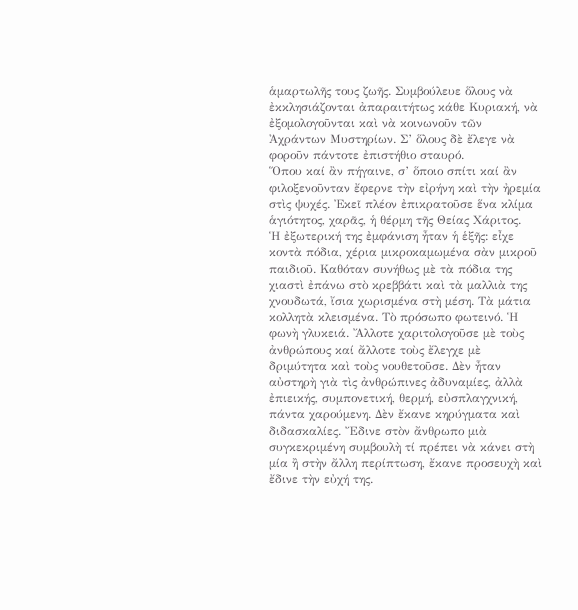ἁμαρτωλῆς τους ζωῆς. Συμβούλευε ὅλους νὰ ἐκκλησιάζονται ἀπαραιτήτως κάθε Κυριακή, νὰ ἐξομολογοῦνται καὶ νὰ κοινωνοῦν τῶν Ἀχράντων Μυστηρίων. Σ’ ὅλους δὲ ἔλεγε νὰ φοροῦν πάντοτε ἐπιστήθιο σταυρό.
Ὅπου καί ἂν πήγαινε, σ’ ὅποιο σπίτι καί ἂν φιλοξενοῦνταν ἔφερνε τὴν εἰρήνη καὶ τὴν ἠρεμία στὶς ψυχές. Ἐκεῖ πλέον ἐπικρατοῦσε ἕνα κλίμα ἁγιότητος, χαρᾶς, ἡ θέρμη τῆς Θείας Χάριτος.
Ἡ ἐξωτερική της ἐμφάνιση ἦταν ἡ ἑξῆς: εἶχε κοντὰ πόδια, χέρια μικροκαμωμένα σὰν μικροῦ παιδιοῦ. Καθόταν συνήθως μὲ τὰ πόδια της χιαστὶ ἐπάνω στὸ κρεββάτι καὶ τὰ μαλλιὰ της χνουδωτά, ἴσια χωρισμένα στὴ μέση. Τὰ μάτια κολλητὰ κλεισμένα. Τὸ πρόσωπο φωτεινό. Ἡ φωνὴ γλυκειά. Ἄλλοτε χαριτολογοῦσε μὲ τοὺς ἀνθρώπους καί ἄλλοτε τοὺς ἔλεγχε μὲ δριμύτητα καὶ τοὺς νουθετοῦσε. Δὲν ἦταν αὐστηρὴ γιὰ τὶς ἀνθρώπινες ἀδυναμίες, ἀλλὰ ἐπιεικής, συμπονετική, θερμή, εὐσπλαγχνική, πάντα χαρούμενη. Δὲν ἔκανε κηρύγματα καὶ διδασκαλίες. Ἔδινε στὸν ἄνθρωπο μιὰ συγκεκριμένη συμβουλὴ τί πρέπει νὰ κάνει στὴ μία ἢ στὴν ἄλλη περίπτωση, ἔκανε προσευχὴ καὶ ἔδινε τὴν εὐχή της.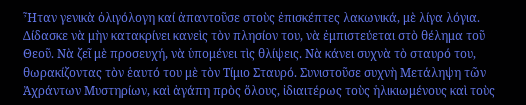Ἦταν γενικὰ ὀλιγόλογη καί ἀπαντοῦσε στοὺς ἐπισκέπτες λακωνικά, μὲ λίγα λόγια.
Δίδασκε νὰ μὴν κατακρίνει κανεὶς τὸν πλησίον του, νὰ ἐμπιστεύεται στὸ θέλημα τοῦ Θεοῦ. Νὰ ζεῖ μὲ προσευχή, νὰ ὑπομένει τὶς θλίψεις. Νὰ κάνει συχνὰ τὸ σταυρό του, θωρακίζοντας τὸν ἑαυτό του μὲ τὸν Τίμιο Σταυρό. Συνιστοῦσε συχνὴ Μετάληψη τῶν Ἀχράντων Μυστηρίων, καὶ ἀγάπη πρὸς ὅλους, ἰδιαιτέρως τοὺς ἡλικιωμένους καὶ τοὺς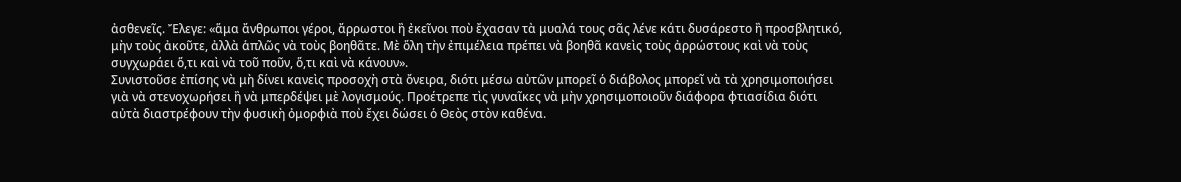ἀσθενεῖς. Ἔλεγε: «ἅμα ἄνθρωποι γέροι, ἄρρωστοι ἢ ἐκεῖνοι ποὺ ἔχασαν τὰ μυαλά τους σᾶς λένε κάτι δυσάρεστο ἢ προσβλητικό, μὴν τοὺς ἀκοῦτε, ἀλλὰ ἁπλῶς νὰ τοὺς βοηθᾶτε. Μὲ ὅλη τὴν ἐπιμέλεια πρέπει νὰ βοηθᾶ κανεὶς τοὺς ἀρρώστους καὶ νὰ τοὺς συγχωράει ὅ,τι καὶ νὰ τοῦ ποῦν, ὅ,τι καὶ νὰ κάνουν».
Συνιστοῦσε ἐπίσης νὰ μὴ δίνει κανεὶς προσοχὴ στὰ ὄνειρα, διότι μέσω αὐτῶν μπορεῖ ὁ διάβολος μπορεῖ νὰ τὰ χρησιμοποιήσει γιὰ νὰ στενοχωρήσει ἢ νὰ μπερδέψει μὲ λογισμούς. Προέτρεπε τὶς γυναῖκες νὰ μὴν χρησιμοποιοῦν διάφορα φτιασίδια διότι αὐτὰ διαστρέφουν τὴν φυσικὴ ὀμορφιὰ ποὺ ἔχει δώσει ὁ Θεὸς στὸν καθένα.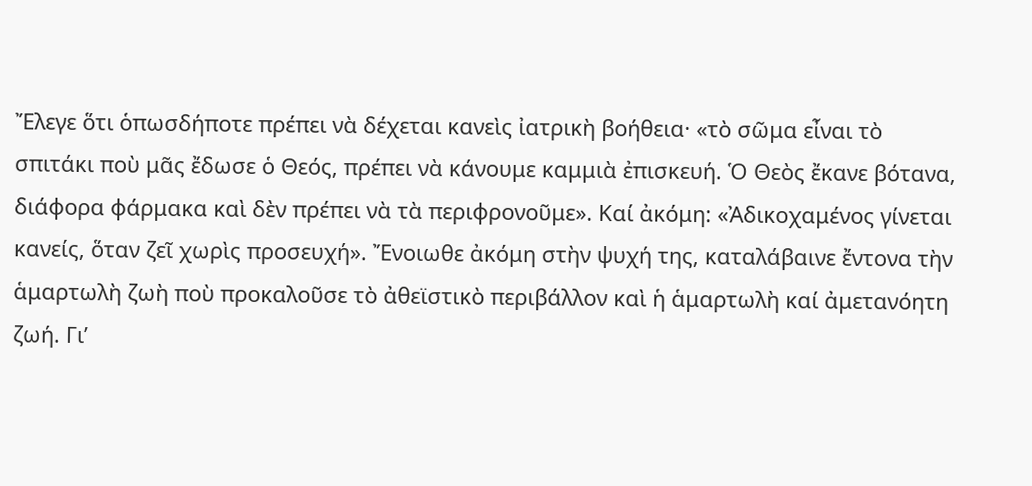Ἔλεγε ὅτι ὁπωσδήποτε πρέπει νὰ δέχεται κανεὶς ἰατρικὴ βοήθεια· «τὸ σῶμα εἶναι τὸ σπιτάκι ποὺ μᾶς ἔδωσε ὁ Θεός, πρέπει νὰ κάνουμε καμμιὰ ἐπισκευή. Ὁ Θεὸς ἔκανε βότανα, διάφορα φάρμακα καὶ δὲν πρέπει νὰ τὰ περιφρονοῦμε». Καί ἀκόμη: «Ἀδικοχαμένος γίνεται κανείς, ὅταν ζεῖ χωρὶς προσευχή». Ἔνοιωθε ἀκόμη στὴν ψυχή της, καταλάβαινε ἔντονα τὴν ἁμαρτωλὴ ζωὴ ποὺ προκαλοῦσε τὸ ἀθεϊστικὸ περιβάλλον καὶ ἡ ἁμαρτωλὴ καί ἀμετανόητη ζωή. Γι’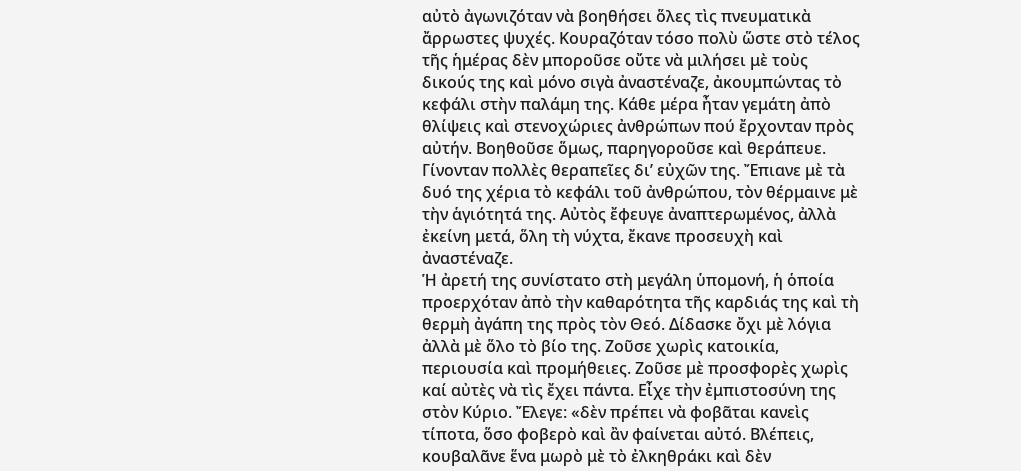αὐτὸ ἀγωνιζόταν νὰ βοηθήσει ὅλες τὶς πνευματικὰ ἄρρωστες ψυχές. Κουραζόταν τόσο πολὺ ὥστε στὸ τέλος τῆς ἡμέρας δὲν μποροῦσε οὔτε νὰ μιλήσει μὲ τοὺς δικούς της καὶ μόνο σιγὰ ἀναστέναζε, ἀκουμπώντας τὸ κεφάλι στὴν παλάμη της. Κάθε μέρα ἦταν γεμάτη ἀπὸ θλίψεις καὶ στενοχώριες ἀνθρώπων πού ἔρχονταν πρὸς αὐτήν. Βοηθοῦσε ὅμως, παρηγοροῦσε καὶ θεράπευε. Γίνονταν πολλὲς θεραπεῖες δι’ εὐχῶν της. Ἔπιανε μὲ τὰ δυό της χέρια τὸ κεφάλι τοῦ ἀνθρώπου, τὸν θέρμαινε μὲ τὴν ἁγιότητά της. Αὐτὸς ἔφευγε ἀναπτερωμένος, ἀλλὰ ἐκείνη μετά, ὅλη τὴ νύχτα, ἔκανε προσευχὴ καὶ ἀναστέναζε.
Ἡ ἀρετή της συνίστατο στὴ μεγάλη ὑπομονή, ἡ ὁποία προερχόταν ἀπὸ τὴν καθαρότητα τῆς καρδιάς της καὶ τὴ θερμὴ ἀγάπη της πρὸς τὸν Θεό. Δίδασκε ὄχι μὲ λόγια ἀλλὰ μὲ ὅλο τὸ βίο της. Ζοῦσε χωρὶς κατοικία, περιουσία καὶ προμήθειες. Ζοῦσε μὲ προσφορὲς χωρὶς καί αὐτὲς νὰ τὶς ἔχει πάντα. Εἶχε τὴν ἐμπιστοσύνη της στὸν Κύριο. Ἔλεγε: «δὲν πρέπει νὰ φοβᾶται κανεὶς τίποτα, ὅσο φοβερὸ καὶ ἂν φαίνεται αὐτό. Βλέπεις, κουβαλᾶνε ἕνα μωρὸ μὲ τὸ ἐλκηθράκι καὶ δὲν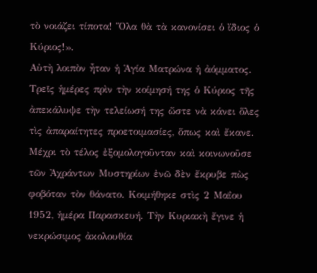τὸ νοιάζει τίποτα! Ὅλα θὰ τὰ κανονίσει ὁ ἴδιος ὁ Κύριος!».
Αὐτὴ λοιπὸν ἦταν ἡ Ἁγία Ματρώνα ἡ ἀόμματος. Τρεῖς ἡμέρες πρὶν τὴν κοίμησή της ὁ Κύριος τῆς ἀπεκάλυψε τὴν τελείωσή της ὥστε νὰ κάνει ὅλες τὶς ἀπαραίτητες προετοιμασίες, ὅπως καὶ ἔκανε. Μέχρι τὸ τέλος ἐξομολογοῦνταν καὶ κοινωνοῦσε τῶν Ἀχράντων Μυστηρίων ἐνῶ δὲν ἔκρυβε πὼς φοβόταν τὸν θάνατο. Κοιμήθηκε στὶς 2 Μαΐου 1952, ἡμέρα Παρασκευή. Τὴν Κυριακὴ ἔγινε ἡ νεκρώσιμος ἀκολουθία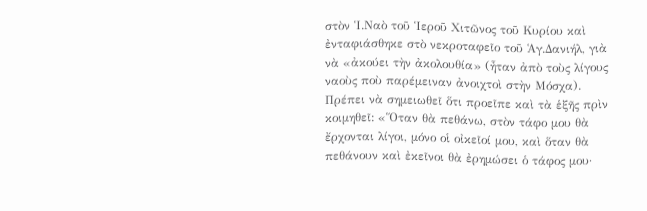στὸν Ἱ.Ναὸ τοῦ Ἱεροῦ Χιτῶνος τοῦ Κυρίου καὶ ἐνταφιάσθηκε στὸ νεκροταφεῖο τοῦ Ἁγ.Δανιήλ, γιὰ νὰ «ἀκούει τὴν ἀκολουθία» (ἦταν ἀπὸ τοὺς λίγους ναοὺς ποὺ παρέμειναν ἀνοιχτοὶ στὴν Μόσχα).
Πρέπει νὰ σημειωθεῖ ὅτι προεῖπε καὶ τὰ ἑξῆς πρὶν κοιμηθεῖ: «Ὅταν θὰ πεθάνω, στὸν τάφο μου θὰ ἔρχονται λίγοι, μόνο οἱ οἰκεῖοί μου, καὶ ὅταν θὰ πεθάνουν καὶ ἐκεῖνοι θὰ ἐρημώσει ὁ τάφος μου·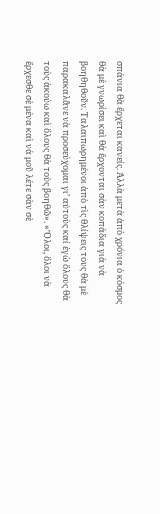σπάνια θὰ ἔρχεται κανείς. Ἀλλὰ μετὰ ἀπὸ χρόνια ὁ κόσμος θὰ μὲ γνωρίσει καὶ θὰ ἔρχονται σὰν κοπάδια γιὰ νὰ βοηθηθοῦν. Ταλαιπωρημένοι ἀπὸ τὶς θλίψεις τους θὰ μὲ παρακαλᾶνε νὰ προσεύχομαι γι’ αὐτοὺς καί ἐγὼ ὅλους θὰ τοὺς ἀκούω καὶ ὅλους θὰ τοὺς βοηθῶ». «Ὅλοι, ὅλοι νὰ ἔρχεσθε σὲ μένα καὶ νά μοῦ λέτε σὰν σὲ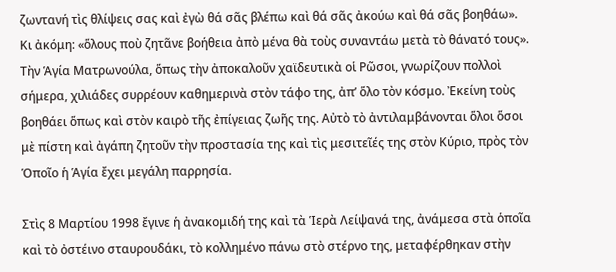ζωντανή τὶς θλίψεις σας καὶ ἐγὼ θά σᾶς βλέπω καὶ θά σᾶς ἀκούω καὶ θά σᾶς βοηθάω». Κι ἀκόμη: «ὅλους ποὺ ζητᾶνε βοήθεια ἀπὸ μένα θὰ τοὺς συναντάω μετὰ τὸ θάνατό τους».
Τὴν Ἁγία Ματρωνούλα, ὅπως τὴν ἀποκαλοῦν χαϊδευτικὰ οἱ Ρῶσοι, γνωρίζουν πολλοὶ σήμερα, χιλιάδες συρρέουν καθημερινὰ στὸν τάφο της, ἀπ’ ὅλο τὸν κόσμο. Ἐκείνη τοὺς βοηθάει ὅπως καὶ στὸν καιρὸ τῆς ἐπίγειας ζωῆς της. Αὐτὸ τὸ ἀντιλαμβάνονται ὅλοι ὅσοι μὲ πίστη καὶ ἀγάπη ζητοῦν τὴν προστασία της καὶ τὶς μεσιτεῖές της στὸν Κύριο, πρὸς τὸν Ὁποῖο ἡ Ἁγία ἔχει μεγάλη παρρησία.

Στὶς 8 Μαρτίου 1998 ἔγινε ἡ ἀνακομιδή της καὶ τὰ Ἱερὰ Λείψανά της, ἀνάμεσα στὰ ὁποῖα καὶ τὸ ὀστέινο σταυρουδάκι, τὸ κολλημένο πάνω στὸ στέρνο της, μεταφέρθηκαν στὴν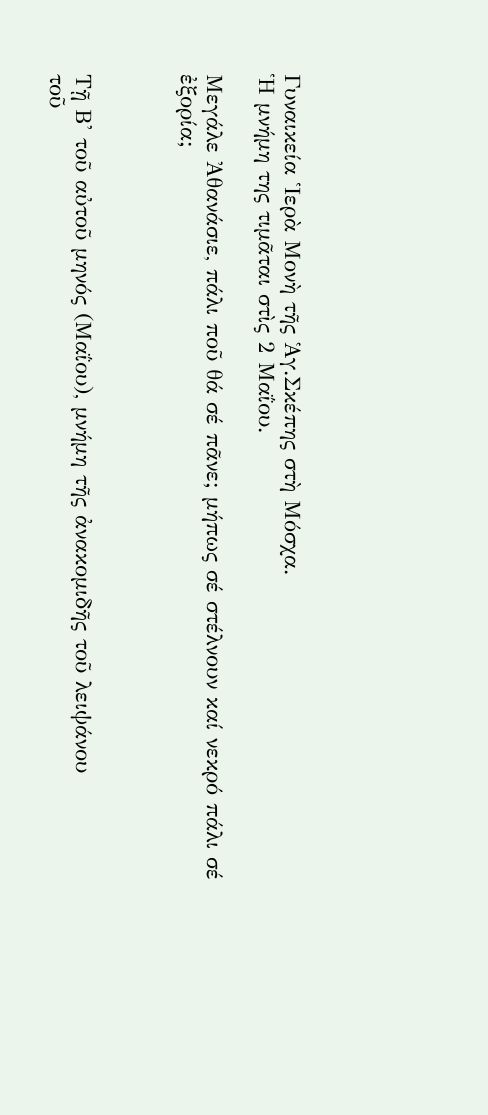Γυναικεία Ἱερὰ Μονὴ τῆς Ἁγ.Σκέπης στὴ Μόσχα.
Ἡ μνήμη της τιμᾶται στὶς 2 Μαΐου.

Μεγάλε Ἀθανάσιε, πάλι ποῦ θά σέ πᾶνε; μήπως σέ στέλνουν καί νεκρό πάλι σέ ἐξορία;



Τῇ Β' τοῦ αὐτοῦ μηνός (Μαΐου), μνήμη τῆς ἀνακομιδῆς τοῦ λειψάνου
τοῦ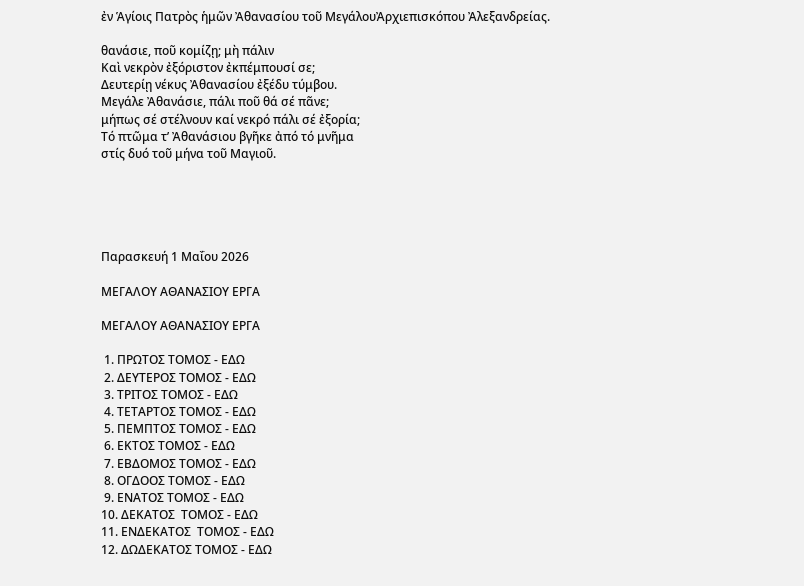ἐν Ἁγίοις Πατρὸς ἡμῶν Ἀθανασίου τοῦ ΜεγάλουἈρχιεπισκόπου Ἀλεξανδρείας.

θανάσιε, ποῦ κομίζῃ; μὴ πάλιν
Καὶ νεκρὸν ἐξόριστον ἐκπέμπουσί σε;
Δευτερίῃ νέκυς Ἀθανασίου ἐξέδυ τύμβου.
Μεγάλε Ἀθανάσιε, πάλι ποῦ θά σέ πᾶνε;
μήπως σέ στέλνουν καί νεκρό πάλι σέ ἐξορία;
Τό πτῶμα τ’ Ἀθανάσιου βγῆκε ἀπό τό μνῆμα
στίς δυό τοῦ μήνα τοῦ Μαγιοῦ.





Παρασκευή 1 Μαΐου 2026

ΜΕΓΑΛΟΥ ΑΘΑΝΑΣΙΟΥ ΕΡΓΑ

ΜΕΓΑΛΟΥ ΑΘΑΝΑΣΙΟΥ ΕΡΓΑ

 1. ΠΡΩΤΟΣ ΤΟΜΟΣ - ΕΔΩ
 2. ΔΕΥΤΕΡΟΣ ΤΟΜΟΣ - ΕΔΩ
 3. ΤΡΙΤΟΣ ΤΟΜΟΣ - ΕΔΩ
 4. ΤΕΤΑΡΤΟΣ ΤΟΜΟΣ - ΕΔΩ
 5. ΠΕΜΠΤΟΣ ΤΟΜΟΣ - ΕΔΩ
 6. ΕΚΤΟΣ ΤΟΜΟΣ - ΕΔΩ
 7. ΕΒΔΟΜΟΣ ΤΟΜΟΣ - ΕΔΩ
 8. ΟΓΔΟΟΣ ΤΟΜΟΣ - ΕΔΩ
 9. ΕΝΑΤΟΣ ΤΟΜΟΣ - ΕΔΩ
10. ΔΕΚΑΤΟΣ  ΤΟΜΟΣ - ΕΔΩ
11. ΕΝΔΕΚΑΤΟΣ  ΤΟΜΟΣ - ΕΔΩ
12. ΔΩΔΕΚΑΤΟΣ ΤΟΜΟΣ - ΕΔΩ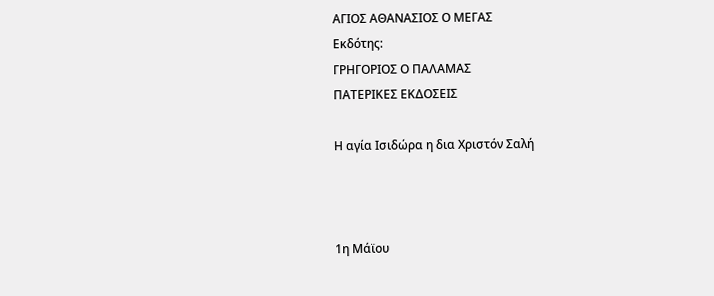ΑΓΙΟΣ ΑΘΑΝΑΣΙΟΣ Ο ΜΕΓΑΣ
Εκδότης:
ΓΡΗΓΟΡΙΟΣ Ο ΠΑΛΑΜΑΣ
ΠΑΤΕΡΙΚΕΣ ΕΚΔΟΣΕΙΣ

Η αγία Ισιδώρα η δια Χριστόν Σαλή



1η Μάϊου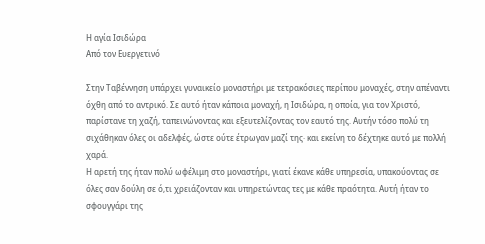Η αγία Ισιδώρα
Από τον Ευεργετινό

Στην Ταβέννηση υπάρχει γυναικείο μοναστήρι με τετρακόσιες περίπου μοναχές, στην απέναντι όχθη από το αντρικό. Σε αυτό ήταν κάποια μοναχή, η Ισιδώρα, η οποία, για τον Χριστό, παρίστανε τη χαζή, ταπεινώνοντας και εξευτελίζοντας τον εαυτό της. Αυτήν τόσο πολύ τη σιχάθηκαν όλες οι αδελφές, ώστε ούτε έτρωγαν μαζί της· και εκείνη το δέχτηκε αυτό με πολλή χαρά.
Η αρετή της ήταν πολύ ωφέλιμη στο μοναστήρι, γιατί έκανε κάθε υπηρεσία, υπακούοντας σε όλες σαν δούλη σε ό,τι χρειάζονταν και υπηρετώντας τες με κάθε πραότητα. Αυτή ήταν το σφουγγάρι της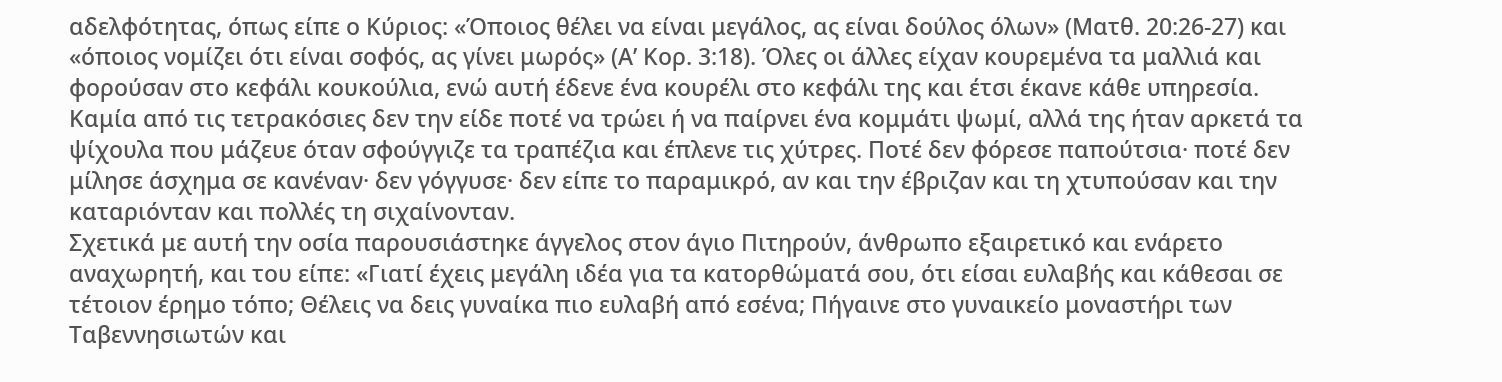αδελφότητας, όπως είπε ο Κύριος: «Όποιος θέλει να είναι μεγάλος, ας είναι δούλος όλων» (Ματθ. 20:26-27) και «όποιος νομίζει ότι είναι σοφός, ας γίνει μωρός» (Α’ Κορ. 3:18). Όλες οι άλλες είχαν κουρεμένα τα μαλλιά και φορούσαν στο κεφάλι κουκούλια, ενώ αυτή έδενε ένα κουρέλι στο κεφάλι της και έτσι έκανε κάθε υπηρεσία. Καμία από τις τετρακόσιες δεν την είδε ποτέ να τρώει ή να παίρνει ένα κομμάτι ψωμί, αλλά της ήταν αρκετά τα ψίχουλα που μάζευε όταν σφούγγιζε τα τραπέζια και έπλενε τις χύτρες. Ποτέ δεν φόρεσε παπούτσια· ποτέ δεν μίλησε άσχημα σε κανέναν· δεν γόγγυσε· δεν είπε το παραμικρό, αν και την έβριζαν και τη χτυπούσαν και την καταριόνταν και πολλές τη σιχαίνονταν.
Σχετικά με αυτή την οσία παρουσιάστηκε άγγελος στον άγιο Πιτηρούν, άνθρωπο εξαιρετικό και ενάρετο αναχωρητή, και του είπε: «Γιατί έχεις μεγάλη ιδέα για τα κατορθώματά σου, ότι είσαι ευλαβής και κάθεσαι σε τέτοιον έρημο τόπο; Θέλεις να δεις γυναίκα πιο ευλαβή από εσένα; Πήγαινε στο γυναικείο μοναστήρι των Ταβεννησιωτών και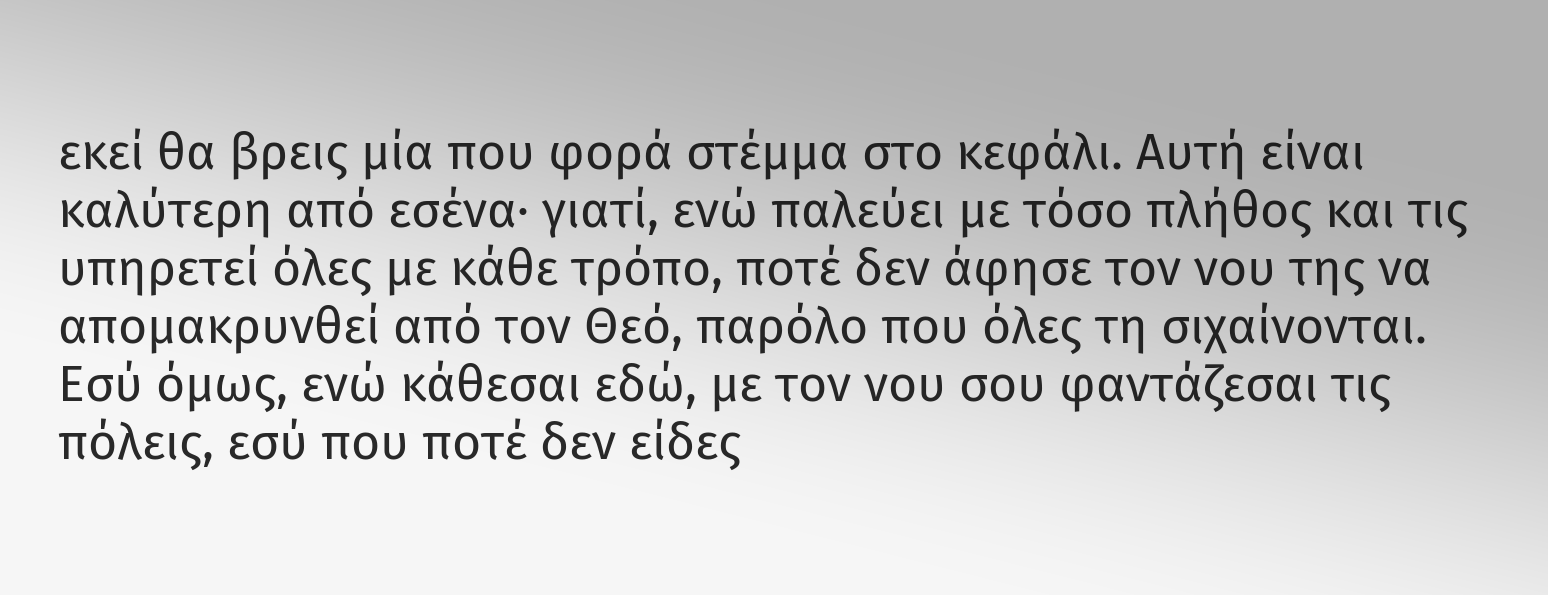εκεί θα βρεις μία που φορά στέμμα στο κεφάλι. Αυτή είναι καλύτερη από εσένα· γιατί, ενώ παλεύει με τόσο πλήθος και τις υπηρετεί όλες με κάθε τρόπο, ποτέ δεν άφησε τον νου της να απομακρυνθεί από τον Θεό, παρόλο που όλες τη σιχαίνονται. Εσύ όμως, ενώ κάθεσαι εδώ, με τον νου σου φαντάζεσαι τις πόλεις, εσύ που ποτέ δεν είδες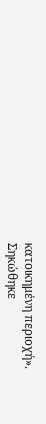κατοικημένη περιοχή».
Σηκώθηκε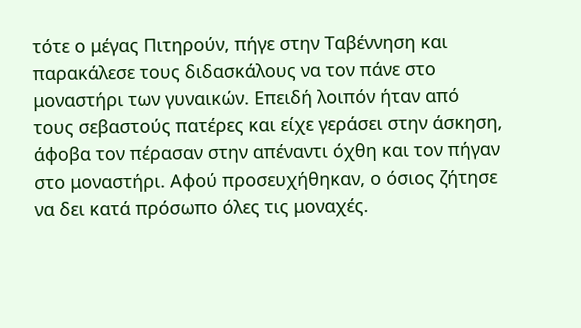τότε ο μέγας Πιτηρούν, πήγε στην Ταβέννηση και παρακάλεσε τους διδασκάλους να τον πάνε στο μοναστήρι των γυναικών. Επειδή λοιπόν ήταν από τους σεβαστούς πατέρες και είχε γεράσει στην άσκηση, άφοβα τον πέρασαν στην απέναντι όχθη και τον πήγαν στο μοναστήρι. Αφού προσευχήθηκαν, ο όσιος ζήτησε να δει κατά πρόσωπο όλες τις μοναχές.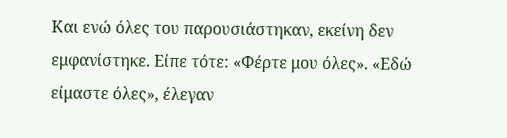Και ενώ όλες του παρουσιάστηκαν, εκείνη δεν εμφανίστηκε. Είπε τότε: «Φέρτε μου όλες». «Εδώ είμαστε όλες», έλεγαν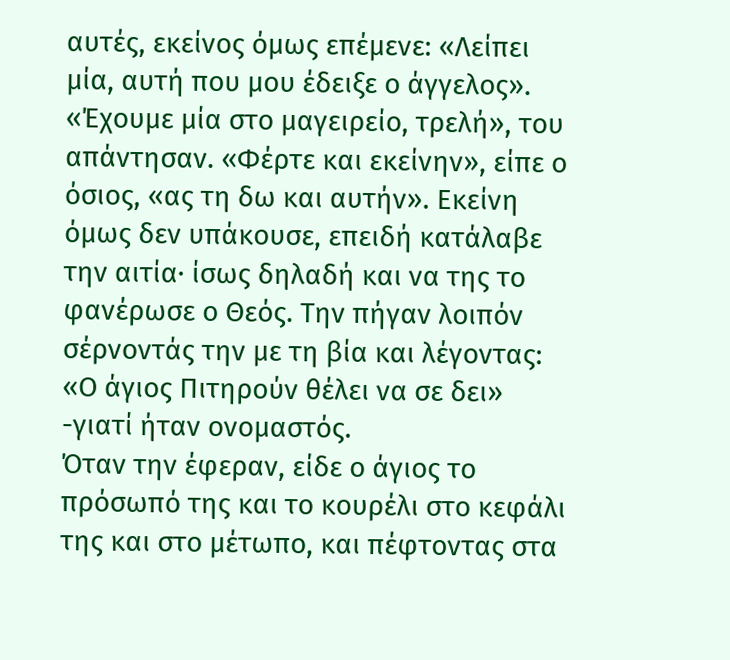αυτές, εκείνος όμως επέμενε: «Λείπει μία, αυτή που μου έδειξε ο άγγελος». «Έχουμε μία στο μαγειρείο, τρελή», του απάντησαν. «Φέρτε και εκείνην», είπε ο όσιος, «ας τη δω και αυτήν». Εκείνη όμως δεν υπάκουσε, επειδή κατάλαβε την αιτία· ίσως δηλαδή και να της το φανέρωσε ο Θεός. Την πήγαν λοιπόν σέρνοντάς την με τη βία και λέγοντας: «Ο άγιος Πιτηρούν θέλει να σε δει» -γιατί ήταν ονομαστός.
Όταν την έφεραν, είδε ο άγιος το πρόσωπό της και το κουρέλι στο κεφάλι της και στο μέτωπο, και πέφτοντας στα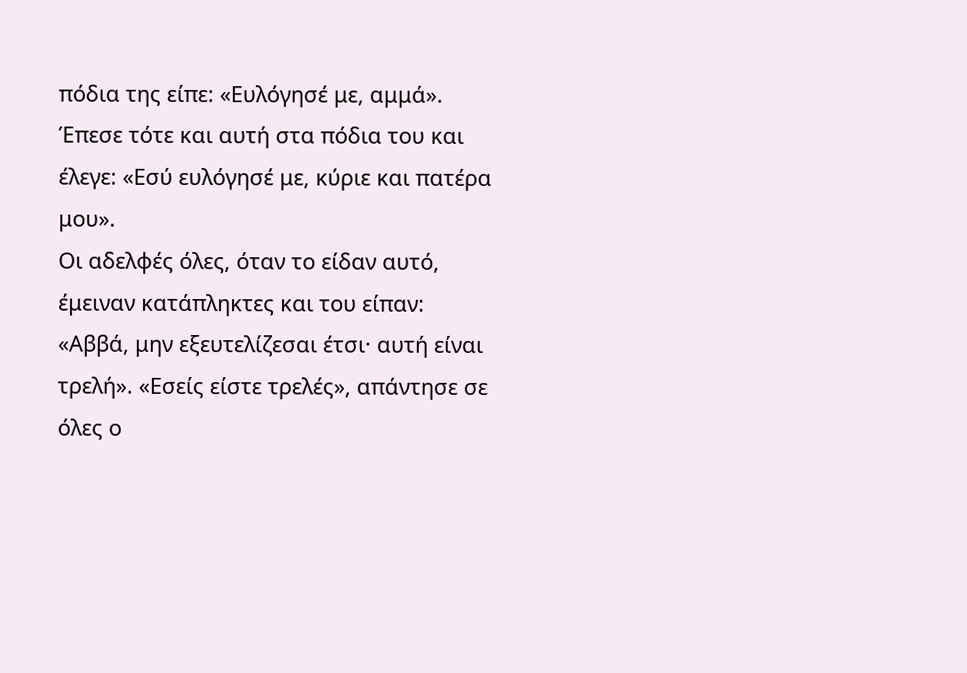πόδια της είπε: «Ευλόγησέ με, αμμά». Έπεσε τότε και αυτή στα πόδια του και έλεγε: «Εσύ ευλόγησέ με, κύριε και πατέρα μου».
Οι αδελφές όλες, όταν το είδαν αυτό, έμειναν κατάπληκτες και του είπαν: «Αββά, μην εξευτελίζεσαι έτσι· αυτή είναι τρελή». «Εσείς είστε τρελές», απάντησε σε όλες ο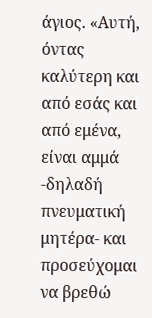άγιος. «Αυτή, όντας καλύτερη και από εσάς και από εμένα, είναι αμμά -δηλαδή πνευματική μητέρα- και προσεύχομαι να βρεθώ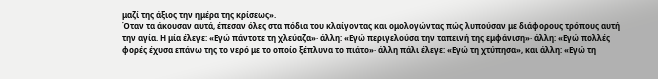μαζί της άξιος την ημέρα της κρίσεως».
Όταν τα άκουσαν αυτά, έπεσαν όλες στα πόδια του κλαίγοντας και ομολογώντας πώς λυπούσαν με διάφορους τρόπους αυτή την αγία. Η μία έλεγε: «Εγώ πάντοτε τη χλεύαζα»· άλλη: «Εγώ περιγελούσα την ταπεινή της εμφάνιση»· άλλη: «Εγώ πολλές φορές έχυσα επάνω της το νερό με το οποίο ξέπλυνα το πιάτο»· άλλη πάλι έλεγε: «Εγώ τη χτύπησα», και άλλη: «Εγώ τη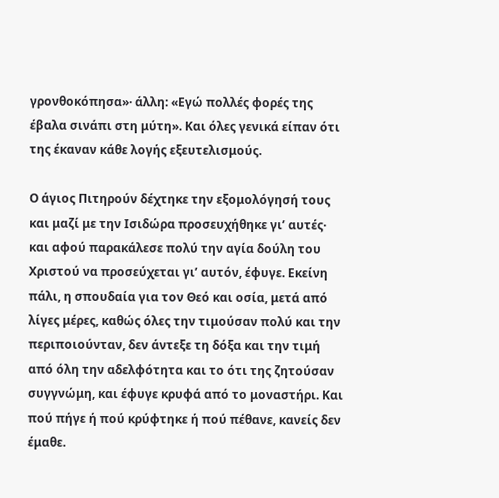γρονθοκόπησα»· άλλη: «Εγώ πολλές φορές της έβαλα σινάπι στη μύτη». Και όλες γενικά είπαν ότι της έκαναν κάθε λογής εξευτελισμούς.

Ο άγιος Πιτηρούν δέχτηκε την εξομολόγησή τους και μαζί με την Ισιδώρα προσευχήθηκε γι’ αυτές· και αφού παρακάλεσε πολύ την αγία δούλη του Χριστού να προσεύχεται γι’ αυτόν, έφυγε. Εκείνη πάλι, η σπουδαία για τον Θεό και οσία, μετά από λίγες μέρες, καθώς όλες την τιμούσαν πολύ και την περιποιούνταν, δεν άντεξε τη δόξα και την τιμή από όλη την αδελφότητα και το ότι της ζητούσαν συγγνώμη, και έφυγε κρυφά από το μοναστήρι. Και πού πήγε ή πού κρύφτηκε ή πού πέθανε, κανείς δεν έμαθε.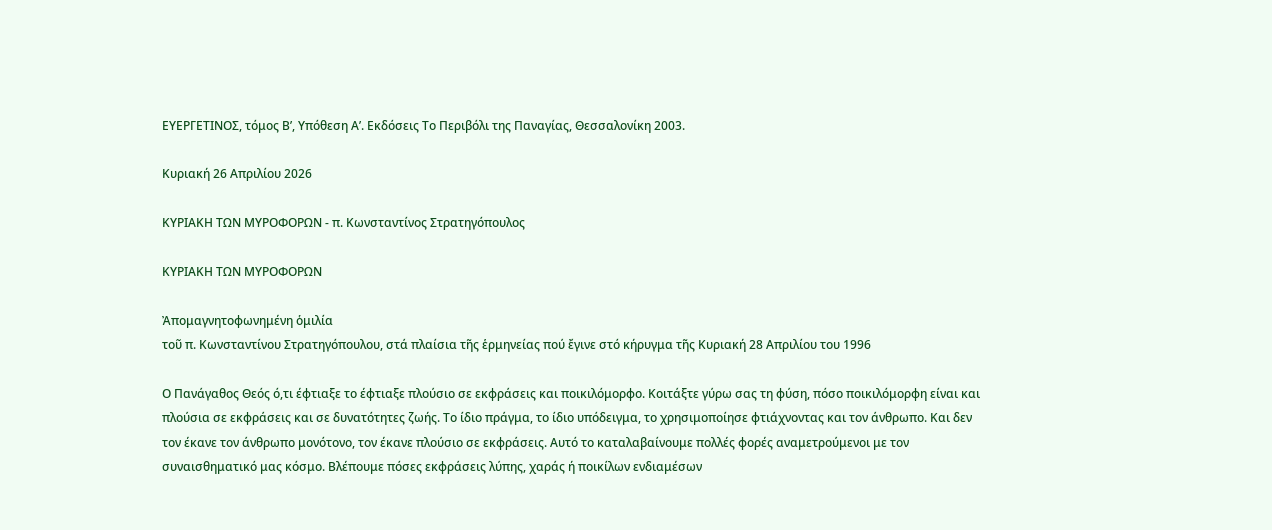ΕΥΕΡΓΕΤΙΝΟΣ, τόμος Β’, Υπόθεση Α’. Εκδόσεις Το Περιβόλι της Παναγίας, Θεσσαλονίκη 2003.

Κυριακή 26 Απριλίου 2026

ΚΥΡΙΑΚΗ ΤΩΝ ΜΥΡΟΦΟΡΩΝ - π. Κωνσταντίνος Στρατηγόπουλος

ΚΥΡΙΑΚΗ ΤΩΝ ΜΥΡΟΦΟΡΩΝ

Ἀπομαγνητοφωνημένη ὁμιλία
τοῦ π. Κωνσταντίνου Στρατηγόπουλου, στά πλαίσια τῆς ἑρμηνείας πού ἔγινε στό κήρυγμα τῆς Κυριακή 28 Απριλίου του 1996

Ο Πανάγαθος Θεός ό,τι έφτιαξε το έφτιαξε πλούσιο σε εκφράσεις και ποικιλόμορφο. Κοιτάξτε γύρω σας τη φύση, πόσο ποικιλόμορφη είναι και πλούσια σε εκφράσεις και σε δυνατότητες ζωής. Το ίδιο πράγμα, το ίδιο υπόδειγμα, το χρησιμοποίησε φτιάχνοντας και τον άνθρωπο. Και δεν τον έκανε τον άνθρωπο μονότονο, τον έκανε πλούσιο σε εκφράσεις. Αυτό το καταλαβαίνουμε πολλές φορές αναμετρούμενοι με τον συναισθηματικό μας κόσμο. Βλέπουμε πόσες εκφράσεις λύπης, χαράς ή ποικίλων ενδιαμέσων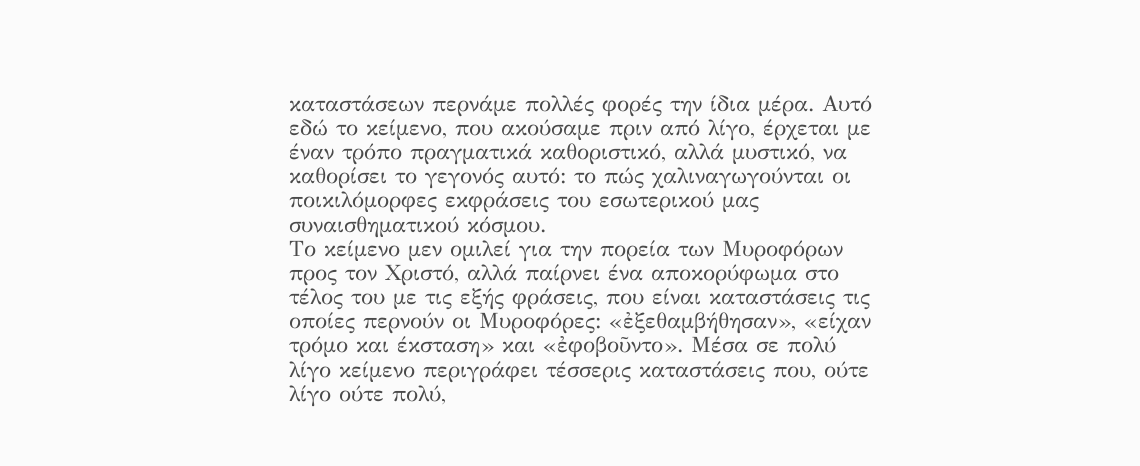καταστάσεων περνάμε πολλές φορές την ίδια μέρα. Αυτό εδώ το κείμενο, που ακούσαμε πριν από λίγο, έρχεται με έναν τρόπο πραγματικά καθοριστικό, αλλά μυστικό, να καθορίσει το γεγονός αυτό: το πώς χαλιναγωγούνται οι ποικιλόμορφες εκφράσεις του εσωτερικού μας συναισθηματικού κόσμου.
Το κείμενο μεν ομιλεί για την πορεία των Μυροφόρων προς τον Χριστό, αλλά παίρνει ένα αποκορύφωμα στο τέλος του με τις εξής φράσεις, που είναι καταστάσεις τις οποίες περνούν οι Μυροφόρες: «ἐξεθαμβήθησαν», «είχαν τρόμο και έκσταση» και «ἐφοβοῦντο». Μέσα σε πολύ λίγο κείμενο περιγράφει τέσσερις καταστάσεις που, ούτε λίγο ούτε πολύ,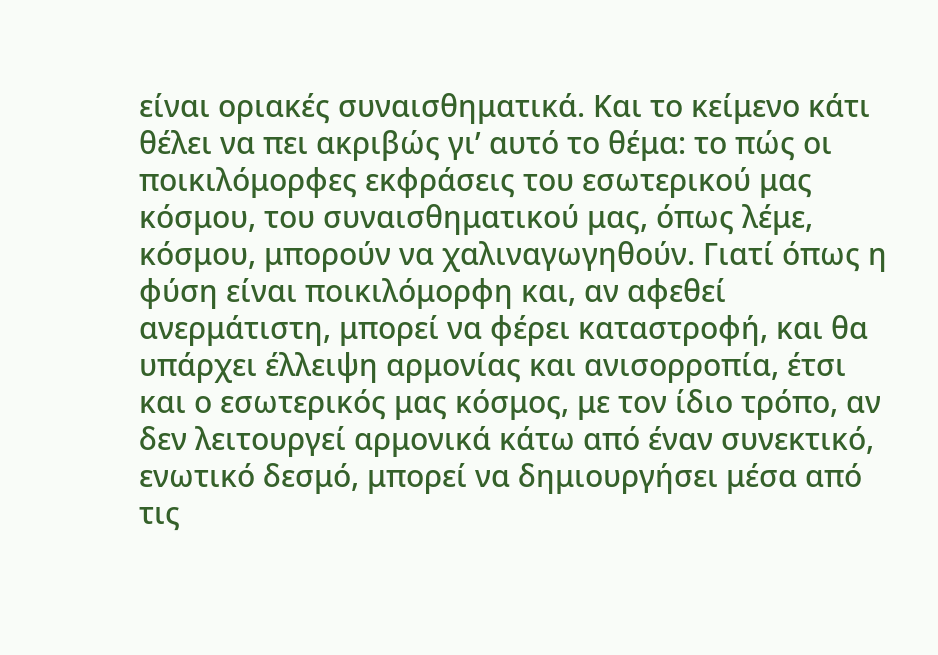είναι οριακές συναισθηματικά. Και το κείμενο κάτι θέλει να πει ακριβώς γι’ αυτό το θέμα: το πώς οι ποικιλόμορφες εκφράσεις του εσωτερικού μας κόσμου, του συναισθηματικού μας, όπως λέμε, κόσμου, μπορούν να χαλιναγωγηθούν. Γιατί όπως η φύση είναι ποικιλόμορφη και, αν αφεθεί ανερμάτιστη, μπορεί να φέρει καταστροφή, και θα υπάρχει έλλειψη αρμονίας και ανισορροπία, έτσι και ο εσωτερικός μας κόσμος, με τον ίδιο τρόπο, αν δεν λειτουργεί αρμονικά κάτω από έναν συνεκτικό, ενωτικό δεσμό, μπορεί να δημιουργήσει μέσα από τις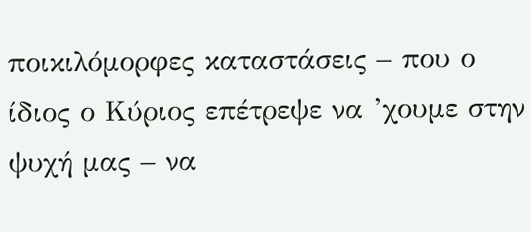ποικιλόμορφες καταστάσεις – που ο ίδιος ο Κύριος επέτρεψε να ’χουμε στην ψυχή μας – να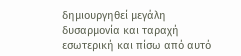δημιουργηθεί μεγάλη δυσαρμονία και ταραχή εσωτερική και πίσω από αυτό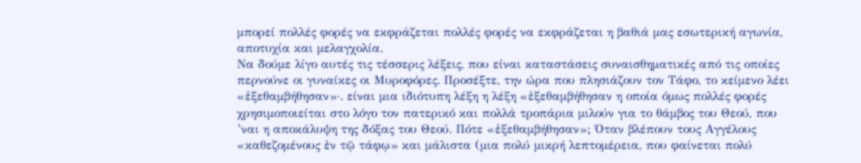μπορεί πολλές φορές να εκφράζεται πολλές φορές να εκφράζεται η βαθιά μας εσωτερική αγωνία, αποτυχία και μελαγχολία.
Να δούμε λίγο αυτές τις τέσσερις λέξεις, που είναι καταστάσεις συναισθηματικές από τις οποίες περνούνε οι γυναίκες οι Μυροφόρες. Προσέξτε, την ώρα που πλησιάζουν τον Τάφο, το κείμενο λέει «ἐξεθαμβήθησαν»·. είναι μια ιδιότυπη λέξη η λέξη «ἐξεθαμβήθησαν η οποία όμως πολλές φορές χρησιμοποιείται στο λόγο τον πατερικό και πολλά τροπάρια μιλούν για το θάμβος του Θεού, που ’ναι η αποκάλυψη της δόξας του Θεού. Πότε «ἐξεθαμβήθησαν»; Όταν βλέπουν τους Αγγέλους «καθεζομένους ἐν τῷ τάφῳ» και μάλιστα (μια πολύ μικρή λεπτομέρεια, που φαίνεται πολύ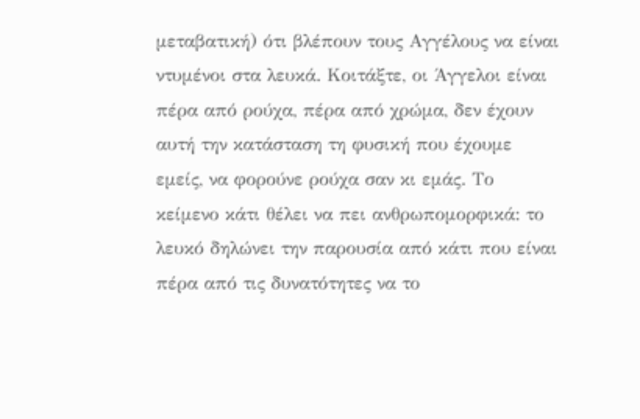μεταβατική) ότι βλέπουν τους Αγγέλους να είναι ντυμένοι στα λευκά. Κοιτάξτε, οι Άγγελοι είναι πέρα από ρούχα, πέρα από χρώμα, δεν έχουν αυτή την κατάσταση τη φυσική που έχουμε εμείς, να φορούνε ρούχα σαν κι εμάς. Το κείμενο κάτι θέλει να πει ανθρωπομορφικά: το λευκό δηλώνει την παρουσία από κάτι που είναι πέρα από τις δυνατότητες να το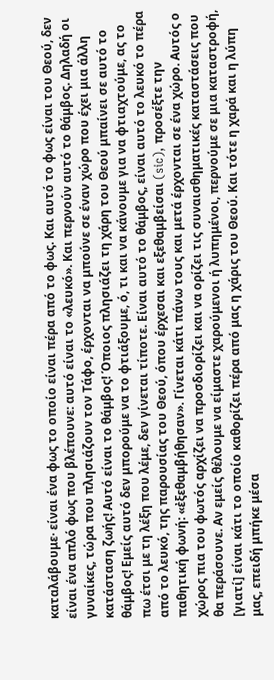καταλάβουμε· είναι ένα φως το οποίο είναι πέρα από το φως. Και αυτό το φως είναι του Θεού, δεν είναι ένα απλό φως που βλέπουνε: αυτό είναι το «λευκό». Και περνούν αυτό το θάμβος. Δηλαδή οι γυναίκες, τώρα που πλησιάζουν τον Τάφο, έρχονται να μπούνε σε έναν χώρο που έχει μια άλλη κατάσταση ζωής! Αυτό είναι το θάμβος! Όποιος πλησιάζει τη χάρη του Θεού μπαίνει σε αυτό το θάμβος! Εμείς αυτό δεν μπορούμε να το φτιάξουμε, ό, τι και να κάνουμε για να φτιαχτούμε, ας το πω έτσι με τη λέξη που λέμε, δεν γίνεται τίποτε. Είναι αυτό το θάμβος, είναι αυτό το λευκό το πέρα από το λευκό, της παρουσίας του Θεού, όπου έρχεσαι και εξεθαμβείσαι (sic), προσέξτε την παθητική φωνή: «ἐξεθαμβήθησαν». Γίνεται κάτι πάνω τους και μετά έρχονται σε ένα χώρο. Αυτός ο χώρος πια του φωτός αρχίζει να προσδιορίζει και να ορίζει τις συναισθηματικές καταστάσεις που θα περάσουνε. Αν εμείς θέλουμε να είμαστε χαρούμενοι ή λυπημένοι, περνούμε σε μια καταστροφή, [γιατί] είναι κάτι το οποίο καθορίζει πέρα από μας η χάρις του Θεού. Και τότε η χαρά και η λύπη μας, επειδή μπήκε μέσα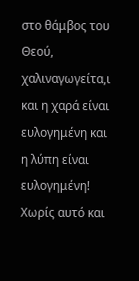στο θάμβος του Θεού, χαλιναγωγείτα,ι και η χαρά είναι ευλογημένη και η λύπη είναι ευλογημένη! Χωρίς αυτό και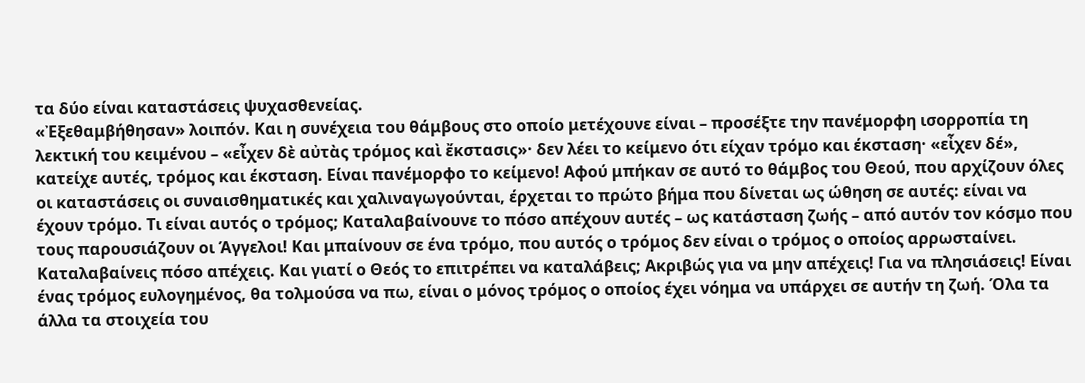τα δύο είναι καταστάσεις ψυχασθενείας.
«Ἐξεθαμβήθησαν» λοιπόν. Και η συνέχεια του θάμβους στο οποίο μετέχουνε είναι – προσέξτε την πανέμορφη ισορροπία τη λεκτική του κειμένου – «εἶχεν δὲ αὐτὰς τρόμος καὶ ἔκστασις»· δεν λέει το κείμενο ότι είχαν τρόμο και έκσταση· «εἶχεν δέ», κατείχε αυτές, τρόμος και έκσταση. Είναι πανέμορφο το κείμενο! Αφού μπήκαν σε αυτό το θάμβος του Θεού, που αρχίζουν όλες οι καταστάσεις οι συναισθηματικές και χαλιναγωγούνται, έρχεται το πρώτο βήμα που δίνεται ως ώθηση σε αυτές: είναι να έχουν τρόμο. Τι είναι αυτός ο τρόμος; Καταλαβαίνουνε το πόσο απέχουν αυτές – ως κατάσταση ζωής – από αυτόν τον κόσμο που τους παρουσιάζουν οι Άγγελοι! Και μπαίνουν σε ένα τρόμο, που αυτός ο τρόμος δεν είναι ο τρόμος ο οποίος αρρωσταίνει. Καταλαβαίνεις πόσο απέχεις. Και γιατί ο Θεός το επιτρέπει να καταλάβεις; Ακριβώς για να μην απέχεις! Για να πλησιάσεις! Είναι ένας τρόμος ευλογημένος, θα τολμούσα να πω, είναι ο μόνος τρόμος ο οποίος έχει νόημα να υπάρχει σε αυτήν τη ζωή. Όλα τα άλλα τα στοιχεία του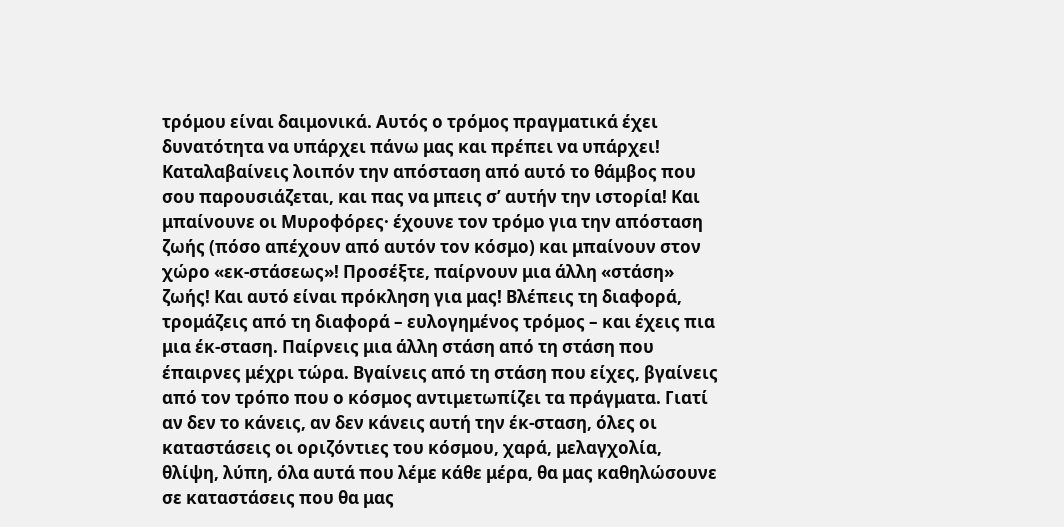τρόμου είναι δαιμονικά. Αυτός ο τρόμος πραγματικά έχει δυνατότητα να υπάρχει πάνω μας και πρέπει να υπάρχει!
Καταλαβαίνεις λοιπόν την απόσταση από αυτό το θάμβος που σου παρουσιάζεται, και πας να μπεις σ’ αυτήν την ιστορία! Και μπαίνουνε οι Μυροφόρες· έχουνε τον τρόμο για την απόσταση ζωής (πόσο απέχουν από αυτόν τον κόσμο) και μπαίνουν στον χώρο «εκ-στάσεως»! Προσέξτε, παίρνουν μια άλλη «στάση» ζωής! Και αυτό είναι πρόκληση για μας! Βλέπεις τη διαφορά, τρομάζεις από τη διαφορά – ευλογημένος τρόμος – και έχεις πια μια έκ-σταση. Παίρνεις μια άλλη στάση από τη στάση που έπαιρνες μέχρι τώρα. Βγαίνεις από τη στάση που είχες, βγαίνεις από τον τρόπο που ο κόσμος αντιμετωπίζει τα πράγματα. Γιατί αν δεν το κάνεις, αν δεν κάνεις αυτή την έκ-σταση, όλες οι καταστάσεις οι οριζόντιες του κόσμου, χαρά, μελαγχολία, θλίψη, λύπη, όλα αυτά που λέμε κάθε μέρα, θα μας καθηλώσουνε σε καταστάσεις που θα μας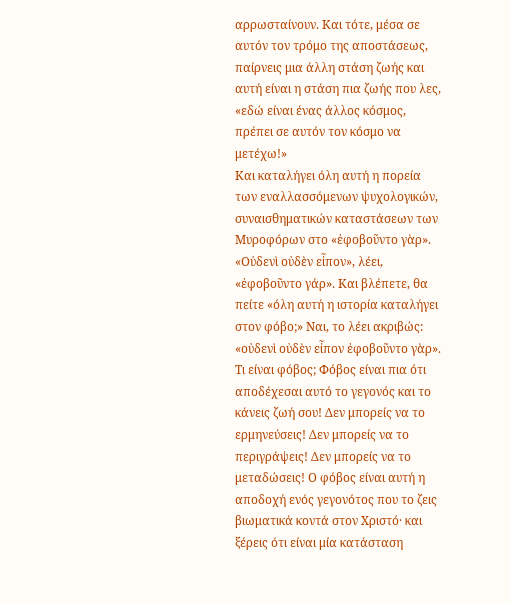αρρωσταίνουν. Και τότε, μέσα σε αυτόν τον τρόμο της αποστάσεως, παίρνεις μια άλλη στάση ζωής και αυτή είναι η στάση πια ζωής που λες, «εδώ είναι ένας άλλος κόσμος, πρέπει σε αυτόν τον κόσμο να μετέχω!»
Και καταλήγει όλη αυτή η πορεία των εναλλασσόμενων ψυχολογικών, συναισθηματικών καταστάσεων των Μυροφόρων στο «ἐφοβοῦντο γὰρ». «Οὐδενὶ οὐδὲν εἶπον», λέει, «ἐφοβοῦντο γάρ». Και βλέπετε, θα πείτε «όλη αυτή η ιστορία καταλήγει στον φόβο;» Ναι, το λέει ακριβώς: «οὐδενὶ οὐδὲν εἶπον ἐφοβοῦντο γὰρ». Τι είναι φόβος; Φόβος είναι πια ότι αποδέχεσαι αυτό το γεγονός και το κάνεις ζωή σου! Δεν μπορείς να το ερμηνεύσεις! Δεν μπορείς να το περιγράψεις! Δεν μπορείς να το μεταδώσεις! Ο φόβος είναι αυτή η αποδοχή ενός γεγονότος που το ζεις βιωματικά κοντά στον Χριστό· και ξέρεις ότι είναι μία κατάσταση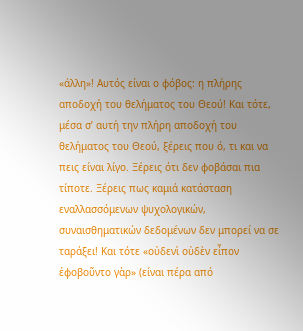«άλλη»! Αυτός είναι ο φόβος: η πλήρης αποδοχή του θελήματος του Θεού! Και τότε, μέσα σ’ αυτή την πλήρη αποδοχή του θελήματος του Θεού, ξέρεις που ό, τι και να πεις είναι λίγο. Ξέρεις ότι δεν φοβάσαι πια τίποτε. Ξέρεις πως καμιά κατάσταση εναλλασσόμενων ψυχολογικών, συναισθηματικών δεδομένων δεν μπορεί να σε ταράξει! Και τότε «οὐδενὶ οὐδὲν εἶπον ἐφοβοῦντο γὰρ» (είναι πέρα από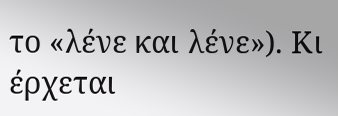το «λένε και λένε»). Κι έρχεται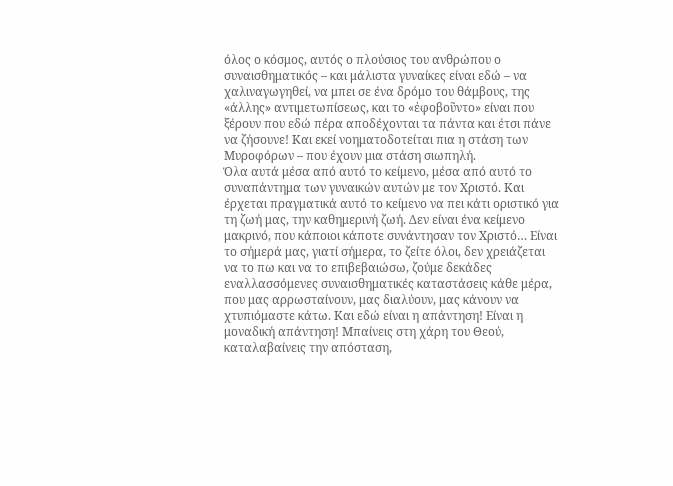όλος ο κόσμος, αυτός ο πλούσιος του ανθρώπου ο συναισθηματικός – και μάλιστα γυναίκες είναι εδώ – να χαλιναγωγηθεί, να μπει σε ένα δρόμο του θάμβους, της «άλλης» αντιμετωπίσεως, και το «ἐφοβοῦντο» είναι που ξέρουν που εδώ πέρα αποδέχονται τα πάντα και έτσι πάνε να ζήσουνε! Και εκεί νοηματοδοτείται πια η στάση των Μυροφόρων – που έχουν μια στάση σιωπηλή.
Όλα αυτά μέσα από αυτό το κείμενο, μέσα από αυτό το συναπάντημα των γυναικών αυτών με τον Χριστό. Και έρχεται πραγματικά αυτό το κείμενο να πει κάτι οριστικό για τη ζωή μας, την καθημερινή ζωή. Δεν είναι ένα κείμενο μακρινό, που κάποιοι κάποτε συνάντησαν τον Χριστό… Είναι το σήμερά μας, γιατί σήμερα, το ζείτε όλοι, δεν χρειάζεται να το πω και να το επιβεβαιώσω, ζούμε δεκάδες εναλλασσόμενες συναισθηματικές καταστάσεις κάθε μέρα, που μας αρρωσταίνουν, μας διαλύουν, μας κάνουν να χτυπιόμαστε κάτω. Και εδώ είναι η απάντηση! Είναι η μοναδική απάντηση! Μπαίνεις στη χάρη του Θεού, καταλαβαίνεις την απόσταση,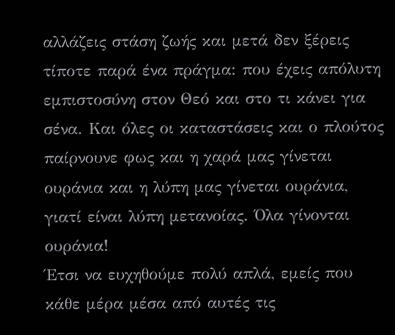αλλάζεις στάση ζωής και μετά δεν ξέρεις τίποτε παρά ένα πράγμα: που έχεις απόλυτη εμπιστοσύνη στον Θεό και στο τι κάνει για σένα. Και όλες οι καταστάσεις και ο πλούτος παίρνουνε φως και η χαρά μας γίνεται ουράνια και η λύπη μας γίνεται ουράνια, γιατί είναι λύπη μετανοίας. Όλα γίνονται ουράνια!
Έτσι να ευχηθούμε πολύ απλά, εμείς που κάθε μέρα μέσα από αυτές τις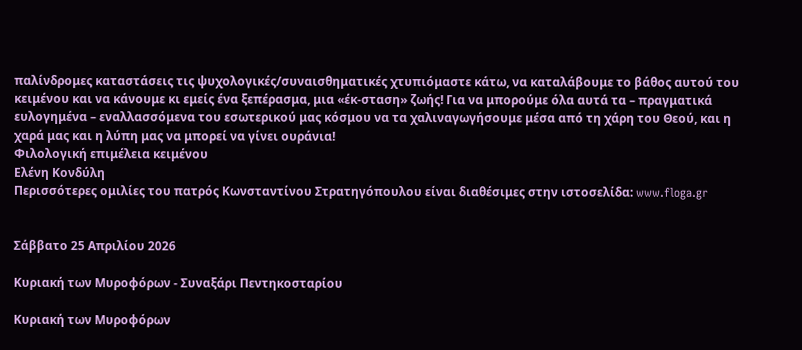παλίνδρομες καταστάσεις τις ψυχολογικές/συναισθηματικές χτυπιόμαστε κάτω, να καταλάβουμε το βάθος αυτού του κειμένου και να κάνουμε κι εμείς ένα ξεπέρασμα, μια «έκ-σταση» ζωής! Για να μπορούμε όλα αυτά τα – πραγματικά ευλογημένα – εναλλασσόμενα του εσωτερικού μας κόσμου να τα χαλιναγωγήσουμε μέσα από τη χάρη του Θεού, και η χαρά μας και η λύπη μας να μπορεί να γίνει ουράνια!
Φιλολογική επιμέλεια κειμένου
Ελένη Κονδύλη
Περισσότερες ομιλίες του πατρός Κωνσταντίνου Στρατηγόπουλου είναι διαθέσιμες στην ιστοσελίδα: www.floga.gr


Σάββατο 25 Απριλίου 2026

Κυριακή των Μυροφόρων - Συναξάρι Πεντηκοσταρίου

Κυριακή των Μυροφόρων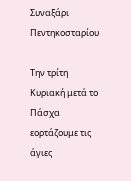Συναξάρι Πεντηκοσταρίου

Την τρίτη Κυριακή μετά το Πάσχα εορτάζουμε τις άγιες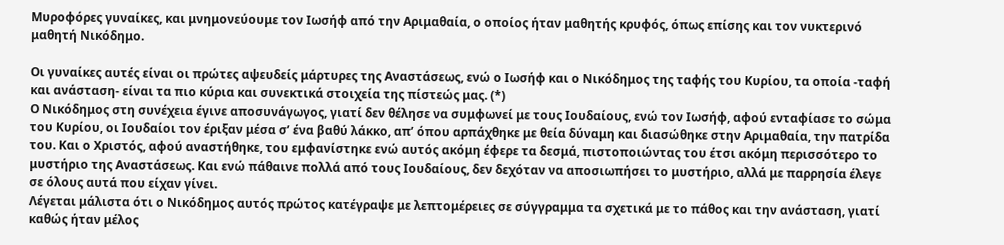Μυροφόρες γυναίκες, και μνημονεύουμε τον Ιωσήφ από την Αριμαθαία, ο οποίος ήταν μαθητής κρυφός, όπως επίσης και τον νυκτερινό μαθητή Νικόδημο.

Οι γυναίκες αυτές είναι οι πρώτες αψευδείς μάρτυρες της Αναστάσεως, ενώ ο Ιωσήφ και ο Νικόδημος της ταφής του Κυρίου, τα οποία -ταφή και ανάσταση- είναι τα πιο κύρια και συνεκτικά στοιχεία της πίστεώς μας. (*)
Ο Νικόδημος στη συνέχεια έγινε αποσυνάγωγος, γιατί δεν θέλησε να συμφωνεί με τους Ιουδαίους, ενώ τον Ιωσήφ, αφού ενταφίασε το σώμα του Κυρίου, οι Ιουδαίοι τον έριξαν μέσα σ’ ένα βαθύ λάκκο, απ’ όπου αρπάχθηκε με θεία δύναμη και διασώθηκε στην Αριμαθαία, την πατρίδα του. Και ο Χριστός, αφού αναστήθηκε, του εμφανίστηκε ενώ αυτός ακόμη έφερε τα δεσμά, πιστοποιώντας του έτσι ακόμη περισσότερο το μυστήριο της Αναστάσεως. Και ενώ πάθαινε πολλά από τους Ιουδαίους, δεν δεχόταν να αποσιωπήσει το μυστήριο, αλλά με παρρησία έλεγε σε όλους αυτά που είχαν γίνει.
Λέγεται μάλιστα ότι ο Νικόδημος αυτός πρώτος κατέγραψε με λεπτομέρειες σε σύγγραμμα τα σχετικά με το πάθος και την ανάσταση, γιατί καθώς ήταν μέλος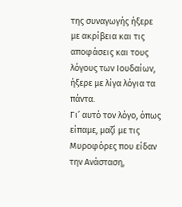της συναγωγής ήξερε με ακρίβεια και τις αποφάσεις και τους λόγους των Ιουδαίων, ήξερε με λίγα λόγια τα πάντα.
Γι’ αυτό τον λόγο, όπως είπαμε, μαζί με τις Μυροφόρες που είδαν την Ανάσταση,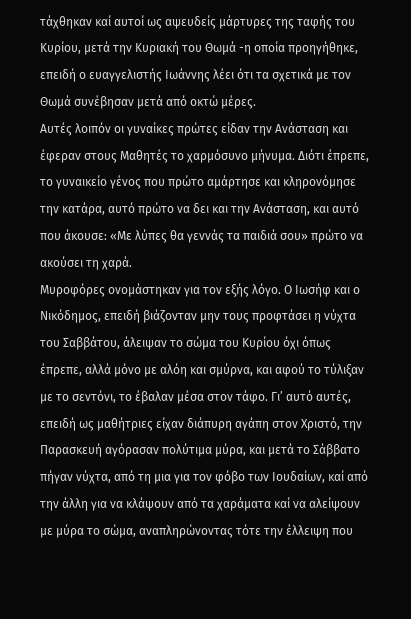τάχθηκαν καί αυτοί ως αψευδείς μάρτυρες της ταφής του Κυρίου, μετά την Κυριακή του Θωμά -η οποία προηγήθηκε, επειδή ο ευαγγελιστής Ιωάννης λέει ότι τα σχετικά με τον Θωμά συνέβησαν μετά από οκτώ μέρες.
Αυτές λοιπόν οι γυναίκες πρώτες είδαν την Ανάσταση και έφεραν στους Μαθητές το χαρμόσυνο μήνυμα. Διότι έπρεπε, το γυναικείο γένος που πρώτο αμάρτησε και κληρονόμησε την κατάρα, αυτό πρώτο να δει και την Ανάσταση, και αυτό που άκουσε: «Με λύπες θα γεννάς τα παιδιά σου» πρώτο να ακούσει τη χαρά.
Μυροφόρες ονομάστηκαν για τον εξής λόγο. Ο Ιωσήφ και ο Νικόδημος, επειδή βιάζονταν μην τους προφτάσει η νύχτα του Σαββάτου, άλειψαν το σώμα του Κυρίου όχι όπως έπρεπε, αλλά μόνο με αλόη και σμύρνα, και αφού το τύλιξαν με το σεντόνι, το έβαλαν μέσα στον τάφο. Γι’ αυτό αυτές, επειδή ως μαθήτριες είχαν διάπυρη αγάπη στον Χριστό, την Παρασκευή αγόρασαν πολύτιμα μύρα, και μετά το Σάββατο πήγαν νύχτα, από τη μια για τον φόβο των Ιουδαίων, καί από την άλλη για να κλάψουν από τα χαράματα καί να αλείψουν με μύρα το σώμα, αναπληρώνοντας τότε την έλλειψη που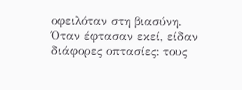οφειλόταν στη βιασύνη.
Όταν έφτασαν εκεί, είδαν διάφορες οπτασίες: τους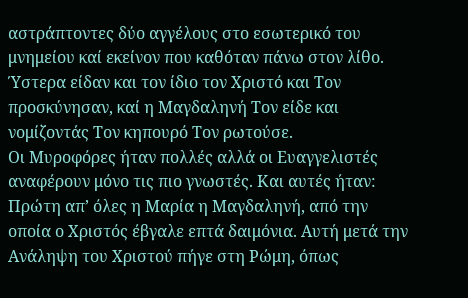αστράπτοντες δύο αγγέλους στο εσωτερικό του μνημείου καί εκείνον που καθόταν πάνω στον λίθο. Ύστερα είδαν και τον ίδιο τον Χριστό και Τον προσκύνησαν, καί η Μαγδαληνή Τον είδε και νομίζοντάς Τον κηπουρό Τον ρωτούσε.
Οι Μυροφόρες ήταν πολλές αλλά οι Ευαγγελιστές αναφέρουν μόνο τις πιο γνωστές. Και αυτές ήταν:
Πρώτη απ’ όλες η Μαρία η Μαγδαληνή, από την οποία ο Χριστός έβγαλε επτά δαιμόνια. Αυτή μετά την Ανάληψη του Χριστού πήγε στη Ρώμη, όπως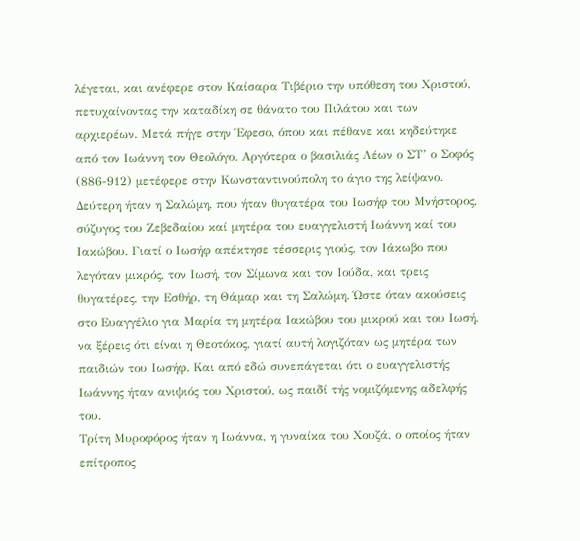λέγεται, και ανέφερε στον Καίσαρα Τιβέριο την υπόθεση του Χριστού, πετυχαίνοντας την καταδίκη σε θάνατο του Πιλάτου και των αρχιερέων. Μετά πήγε στην Έφεσο, όπου και πέθανε και κηδεύτηκε από τον Ιωάννη τον Θεολόγο. Αργότερα ο βασιλιάς Λέων ο ΣΤ’ ο Σοφός (886-912) μετέφερε στην Κωνσταντινούπολη το άγιο της λείψανο.
Δεύτερη ήταν η Σαλώμη, που ήταν θυγατέρα του Ιωσήφ του Μνήστορος, σύζυγος του Ζεβεδαίου καί μητέρα του ευαγγελιστή Ιωάννη καί του Ιακώβου. Γιατί ο Ιωσήφ απέκτησε τέσσερις γιούς, τον Ιάκωβο που λεγόταν μικρός, τον Ιωσή, τον Σίμωνα και τον Ιούδα, και τρεις θυγατέρες, την Εσθήρ, τη Θάμαρ και τη Σαλώμη. Ώστε όταν ακούσεις στο Ευαγγέλιο για Μαρία τη μητέρα Ιακώβου του μικρού και του Ιωσή, να ξέρεις ότι είναι η Θεοτόκος, γιατί αυτή λογιζόταν ως μητέρα των παιδιών του Ιωσήφ. Και από εδώ συνεπάγεται ότι ο ευαγγελιστής Ιωάννης ήταν ανιψιός του Χριστού, ως παιδί τής νομιζόμενης αδελφής του.
Τρίτη Μυροφόρος ήταν η Ιωάννα, η γυναίκα του Χουζά, ο οποίος ήταν επίτροπος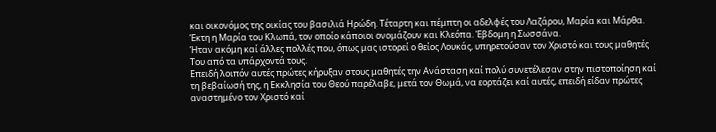και οικονόμος της οικίας του βασιλιά Ηρώδη. Τέταρτη και πέμπτη οι αδελφές του Λαζάρου, Μαρία και Μάρθα. Έκτη η Μαρία του Κλωπά, τον οποίο κάποιοι ονομάζουν και Κλεόπα. Έβδομη η Σωσσάνα.
Ήταν ακόμη καί άλλες πολλές που, όπως μας ιστορεί ο θείος Λουκάς, υπηρετούσαν τον Χριστό και τους μαθητές Του από τα υπάρχοντά τους.
Επειδή λοιπόν αυτές πρώτες κήρυξαν στους μαθητές την Ανάσταση καί πολύ συνετέλεσαν στην πιστοποίηση καί τη βεβαίωσή της, η Εκκλησία του Θεού παρέλαβε, μετά τον Θωμά, να εορτάζει καί αυτές, επειδή είδαν πρώτες αναστημένο τον Χριστό καί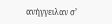ανήγγειλαν σ’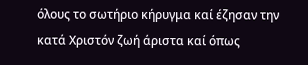όλους το σωτήριο κήρυγμα καί έζησαν την κατά Χριστόν ζωή άριστα καί όπως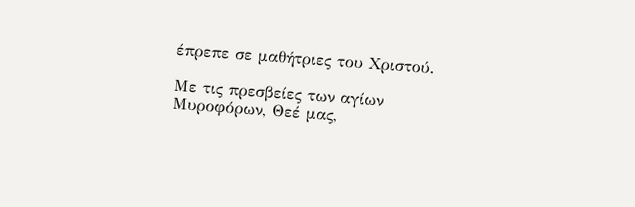έπρεπε σε μαθήτριες του Χριστού.

Με τις πρεσβείες των αγίων Μυροφόρων, Θεέ μας,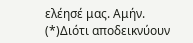ελέησέ μας. Αμήν.
(*)Διότι αποδεικνύουν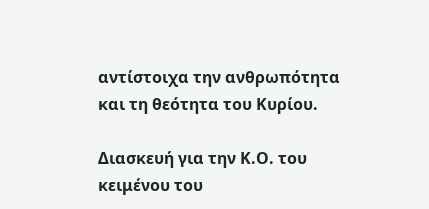αντίστοιχα την ανθρωπότητα και τη θεότητα του Κυρίου.

Διασκευή για την Κ.Ο. του κειμένου του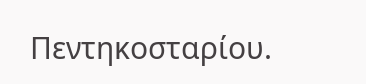Πεντηκοσταρίου.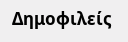Δημοφιλείς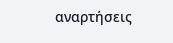αναρτήσεις